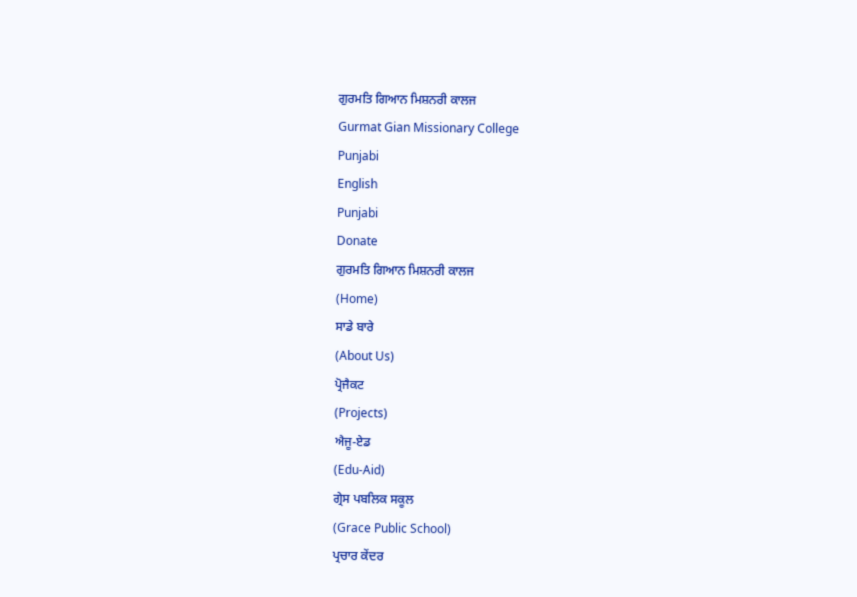ਗੁਰਮਤਿ ਗਿਆਨ ਮਿਸ਼ਨਰੀ ਕਾਲਜ
Gurmat Gian Missionary College
Punjabi
English
Punjabi
Donate
ਗੁਰਮਤਿ ਗਿਆਨ ਮਿਸ਼ਨਰੀ ਕਾਲਜ
(Home)
ਸਾਡੇ ਬਾਰੇ
(About Us)
ਪ੍ਰੋਜੈਕਟ
(Projects)
ਐਜੂ-ਏਡ
(Edu-Aid)
ਗ੍ਰੇਸ ਪਬਲਿਕ ਸਕੂਲ
(Grace Public School)
ਪ੍ਰਚਾਰ ਕੇਂਦਰ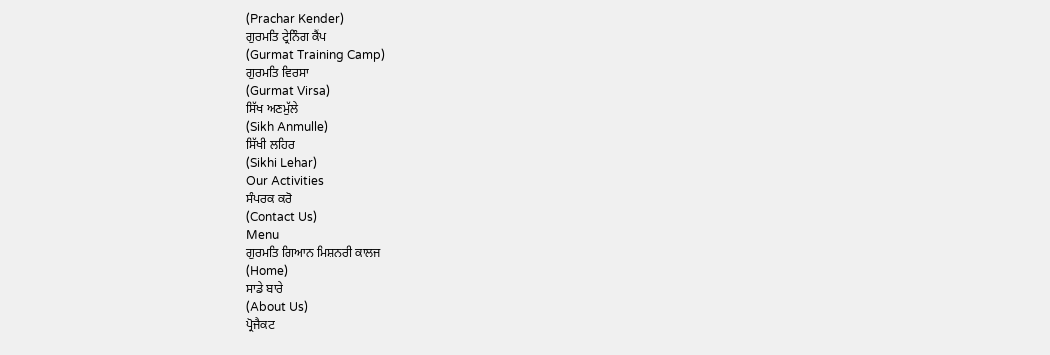(Prachar Kender)
ਗੁਰਮਤਿ ਟ੍ਰੇਨਿੰਗ ਕੈਂਪ
(Gurmat Training Camp)
ਗੁਰਮਤਿ ਵਿਰਸਾ
(Gurmat Virsa)
ਸਿੱਖ ਅਣਮੁੱਲੇ
(Sikh Anmulle)
ਸਿੱਖੀ ਲਹਿਰ
(Sikhi Lehar)
Our Activities
ਸੰਪਰਕ ਕਰੋ
(Contact Us)
Menu
ਗੁਰਮਤਿ ਗਿਆਨ ਮਿਸ਼ਨਰੀ ਕਾਲਜ
(Home)
ਸਾਡੇ ਬਾਰੇ
(About Us)
ਪ੍ਰੋਜੈਕਟ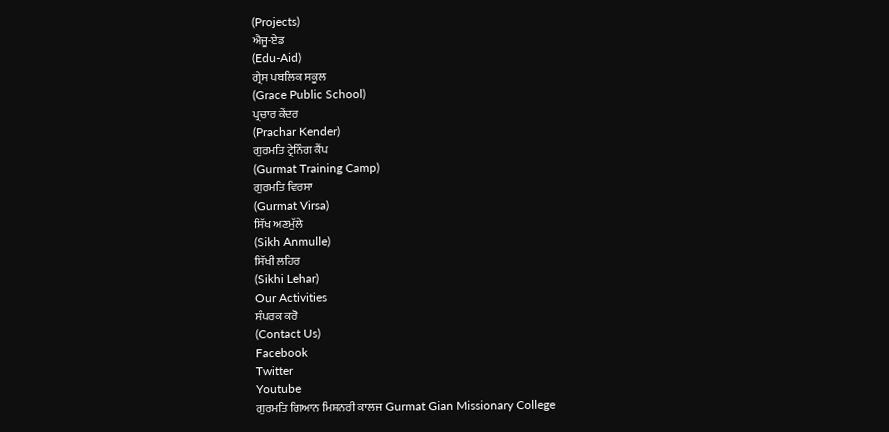(Projects)
ਐਜੂ-ਏਡ
(Edu-Aid)
ਗ੍ਰੇਸ ਪਬਲਿਕ ਸਕੂਲ
(Grace Public School)
ਪ੍ਰਚਾਰ ਕੇਂਦਰ
(Prachar Kender)
ਗੁਰਮਤਿ ਟ੍ਰੇਨਿੰਗ ਕੈਂਪ
(Gurmat Training Camp)
ਗੁਰਮਤਿ ਵਿਰਸਾ
(Gurmat Virsa)
ਸਿੱਖ ਅਣਮੁੱਲੇ
(Sikh Anmulle)
ਸਿੱਖੀ ਲਹਿਰ
(Sikhi Lehar)
Our Activities
ਸੰਪਰਕ ਕਰੋ
(Contact Us)
Facebook
Twitter
Youtube
ਗੁਰਮਤਿ ਗਿਆਨ ਮਿਸ਼ਨਰੀ ਕਾਲਜ Gurmat Gian Missionary College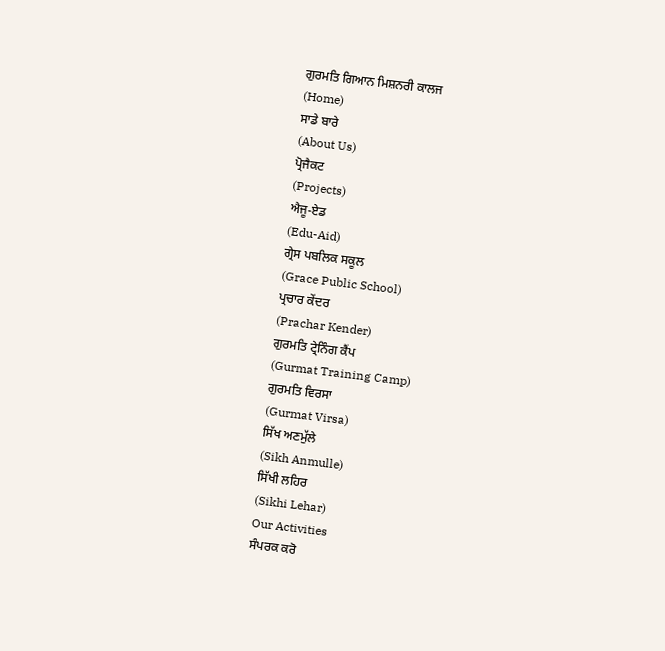ਗੁਰਮਤਿ ਗਿਆਨ ਮਿਸ਼ਨਰੀ ਕਾਲਜ
(Home)
ਸਾਡੇ ਬਾਰੇ
(About Us)
ਪ੍ਰੋਜੈਕਟ
(Projects)
ਐਜੂ-ਏਡ
(Edu-Aid)
ਗ੍ਰੇਸ ਪਬਲਿਕ ਸਕੂਲ
(Grace Public School)
ਪ੍ਰਚਾਰ ਕੇਂਦਰ
(Prachar Kender)
ਗੁਰਮਤਿ ਟ੍ਰੇਨਿੰਗ ਕੈਂਪ
(Gurmat Training Camp)
ਗੁਰਮਤਿ ਵਿਰਸਾ
(Gurmat Virsa)
ਸਿੱਖ ਅਣਮੁੱਲੇ
(Sikh Anmulle)
ਸਿੱਖੀ ਲਹਿਰ
(Sikhi Lehar)
Our Activities
ਸੰਪਰਕ ਕਰੋ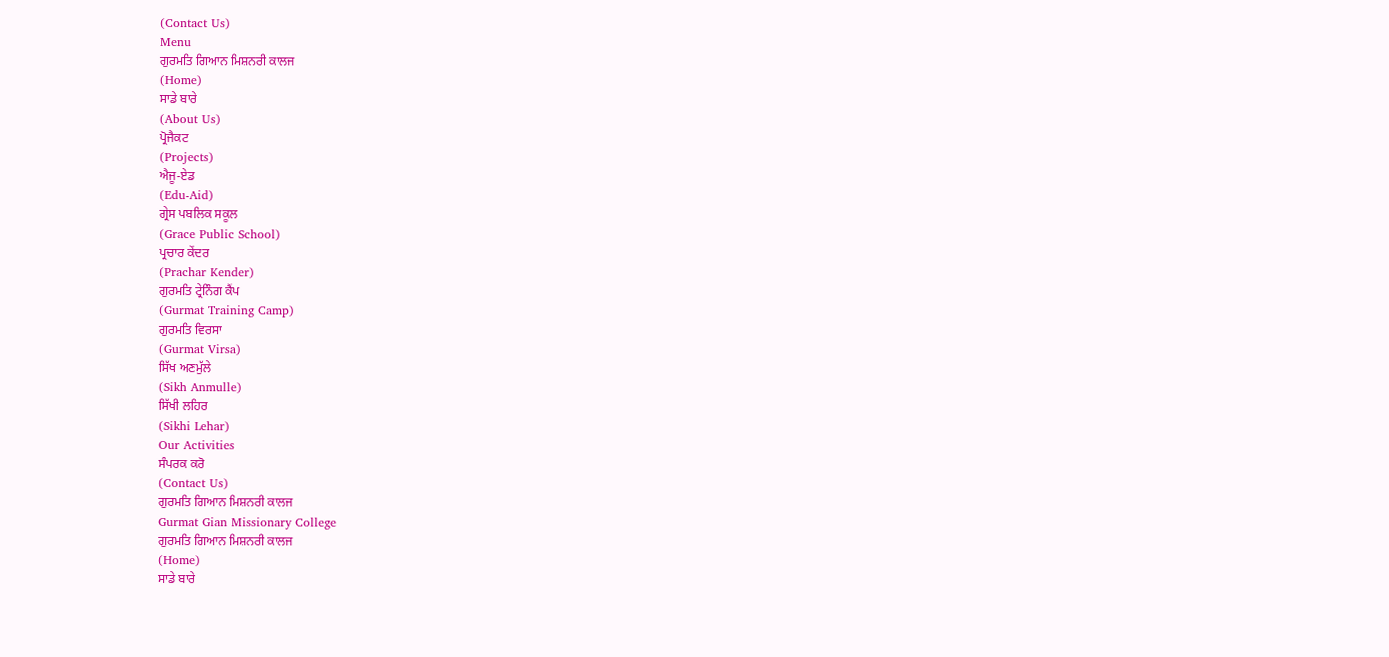(Contact Us)
Menu
ਗੁਰਮਤਿ ਗਿਆਨ ਮਿਸ਼ਨਰੀ ਕਾਲਜ
(Home)
ਸਾਡੇ ਬਾਰੇ
(About Us)
ਪ੍ਰੋਜੈਕਟ
(Projects)
ਐਜੂ-ਏਡ
(Edu-Aid)
ਗ੍ਰੇਸ ਪਬਲਿਕ ਸਕੂਲ
(Grace Public School)
ਪ੍ਰਚਾਰ ਕੇਂਦਰ
(Prachar Kender)
ਗੁਰਮਤਿ ਟ੍ਰੇਨਿੰਗ ਕੈਂਪ
(Gurmat Training Camp)
ਗੁਰਮਤਿ ਵਿਰਸਾ
(Gurmat Virsa)
ਸਿੱਖ ਅਣਮੁੱਲੇ
(Sikh Anmulle)
ਸਿੱਖੀ ਲਹਿਰ
(Sikhi Lehar)
Our Activities
ਸੰਪਰਕ ਕਰੋ
(Contact Us)
ਗੁਰਮਤਿ ਗਿਆਨ ਮਿਸ਼ਨਰੀ ਕਾਲਜ
Gurmat Gian Missionary College
ਗੁਰਮਤਿ ਗਿਆਨ ਮਿਸ਼ਨਰੀ ਕਾਲਜ
(Home)
ਸਾਡੇ ਬਾਰੇ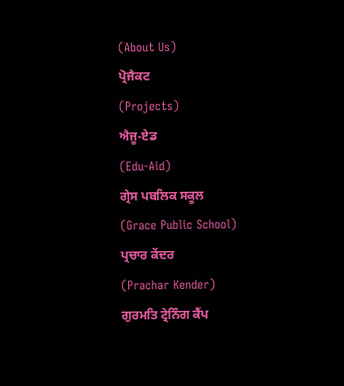(About Us)
ਪ੍ਰੋਜੈਕਟ
(Projects)
ਐਜੂ-ਏਡ
(Edu-Aid)
ਗ੍ਰੇਸ ਪਬਲਿਕ ਸਕੂਲ
(Grace Public School)
ਪ੍ਰਚਾਰ ਕੇਂਦਰ
(Prachar Kender)
ਗੁਰਮਤਿ ਟ੍ਰੇਨਿੰਗ ਕੈਂਪ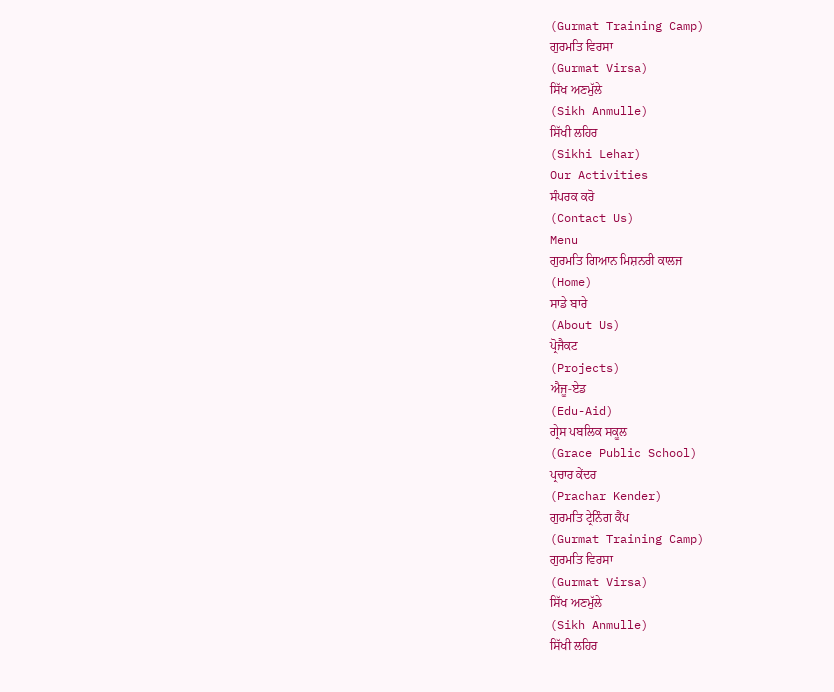(Gurmat Training Camp)
ਗੁਰਮਤਿ ਵਿਰਸਾ
(Gurmat Virsa)
ਸਿੱਖ ਅਣਮੁੱਲੇ
(Sikh Anmulle)
ਸਿੱਖੀ ਲਹਿਰ
(Sikhi Lehar)
Our Activities
ਸੰਪਰਕ ਕਰੋ
(Contact Us)
Menu
ਗੁਰਮਤਿ ਗਿਆਨ ਮਿਸ਼ਨਰੀ ਕਾਲਜ
(Home)
ਸਾਡੇ ਬਾਰੇ
(About Us)
ਪ੍ਰੋਜੈਕਟ
(Projects)
ਐਜੂ-ਏਡ
(Edu-Aid)
ਗ੍ਰੇਸ ਪਬਲਿਕ ਸਕੂਲ
(Grace Public School)
ਪ੍ਰਚਾਰ ਕੇਂਦਰ
(Prachar Kender)
ਗੁਰਮਤਿ ਟ੍ਰੇਨਿੰਗ ਕੈਂਪ
(Gurmat Training Camp)
ਗੁਰਮਤਿ ਵਿਰਸਾ
(Gurmat Virsa)
ਸਿੱਖ ਅਣਮੁੱਲੇ
(Sikh Anmulle)
ਸਿੱਖੀ ਲਹਿਰ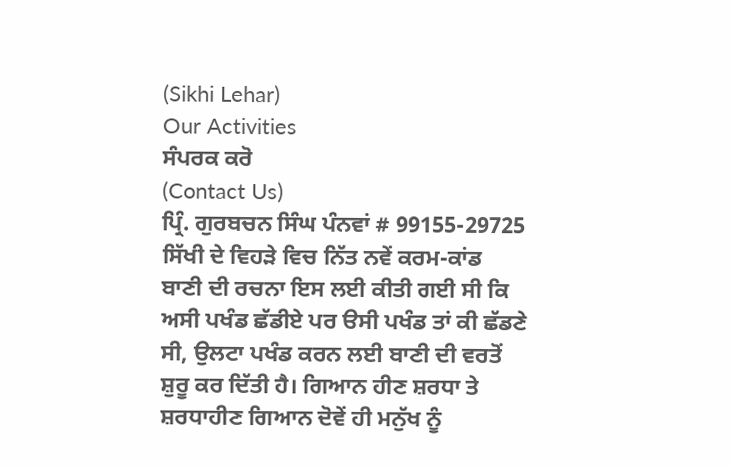(Sikhi Lehar)
Our Activities
ਸੰਪਰਕ ਕਰੋ
(Contact Us)
ਪ੍ਰਿੰ. ਗੁਰਬਚਨ ਸਿੰਘ ਪੰਨਵਾਂ # 99155-29725
ਸਿੱਖੀ ਦੇ ਵਿਹੜੇ ਵਿਚ ਨਿੱਤ ਨਵੇਂ ਕਰਮ-ਕਾਂਡ
ਬਾਣੀ ਦੀ ਰਚਨਾ ਇਸ ਲਈ ਕੀਤੀ ਗਈ ਸੀ ਕਿ ਅਸੀ ਪਖੰਡ ਛੱਡੀਏ ਪਰ ੳਸੀ ਪਖੰਡ ਤਾਂ ਕੀ ਛੱਡਣੇ ਸੀ, ਉਲਟਾ ਪਖੰਡ ਕਰਨ ਲਈ ਬਾਣੀ ਦੀ ਵਰਤੋਂ ਸ਼ੁਰੂ ਕਰ ਦਿੱਤੀ ਹੈ। ਗਿਆਨ ਹੀਣ ਸ਼ਰਧਾ ਤੇ ਸ਼ਰਧਾਹੀਣ ਗਿਆਨ ਦੋਵੇਂ ਹੀ ਮਨੁੱਖ ਨੂੰ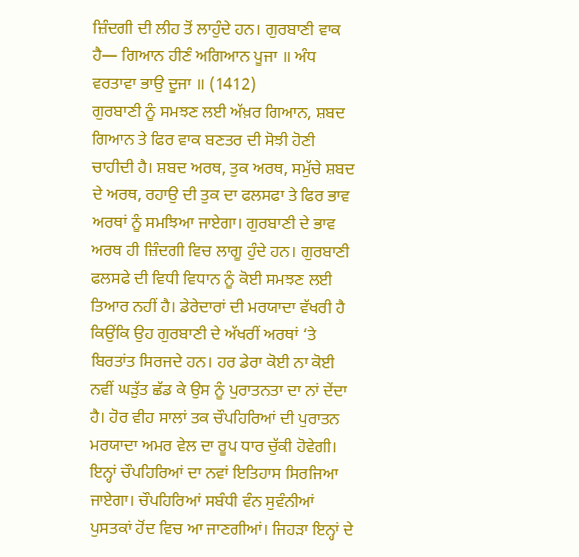ਜ਼ਿੰਦਗੀ ਦੀ ਲੀਹ ਤੋਂ ਲਾਹੁੰਦੇ ਹਨ। ਗੁਰਬਾਣੀ ਵਾਕ ਹੈ— ਗਿਆਨ ਹੀਣੰ ਅਗਿਆਨ ਪੂਜਾ ॥ ਅੰਧ ਵਰਤਾਵਾ ਭਾਉ ਦੂਜਾ ॥ (1412)
ਗੁਰਬਾਣੀ ਨੂੰ ਸਮਝਣ ਲਈ ਅੱਖ਼ਰ ਗਿਆਨ, ਸ਼ਬਦ ਗਿਆਨ ਤੇ ਫਿਰ ਵਾਕ ਬਣਤਰ ਦੀ ਸੋਝੀ ਹੋਣੀ ਚਾਹੀਦੀ ਹੈ। ਸ਼ਬਦ ਅਰਥ, ਤੁਕ ਅਰਥ, ਸਮੁੱਚੇ ਸ਼ਬਦ ਦੇ ਅਰਥ, ਰਹਾਉ ਦੀ ਤੁਕ ਦਾ ਫਲਸਫਾ ਤੇ ਫਿਰ ਭਾਵ ਅਰਥਾਂ ਨੂੰ ਸਮਝਿਆ ਜਾਏਗਾ। ਗੁਰਬਾਣੀ ਦੇ ਭਾਵ ਅਰਥ ਹੀ ਜ਼ਿੰਦਗੀ ਵਿਚ ਲਾਗੂ ਹੁੰਦੇ ਹਨ। ਗੁਰਬਾਣੀ ਫਲਸਫੇ ਦੀ ਵਿਧੀ ਵਿਧਾਨ ਨੂੰ ਕੋਈ ਸਮਝਣ ਲਈ ਤਿਆਰ ਨਹੀਂ ਹੈ। ਡੇਰੇਦਾਰਾਂ ਦੀ ਮਰਯਾਦਾ ਵੱਖਰੀ ਹੈ ਕਿਉਂਕਿ ਉਹ ਗੁਰਬਾਣੀ ਦੇ ਅੱਖਰੀਂ ਅਰਥਾਂ ‘ਤੇ ਬਿਰਤਾਂਤ ਸਿਰਜਦੇ ਹਨ। ਹਰ ਡੇਰਾ ਕੋਈ ਨਾ ਕੋਈ ਨਵੀਂ ਘੜੁੱਤ ਛੱਡ ਕੇ ਉਸ ਨੂੰ ਪੁਰਾਤਨਤਾ ਦਾ ਨਾਂ ਦੇਂਦਾ ਹੈ। ਹੋਰ ਵੀਹ ਸਾਲਾਂ ਤਕ ਚੌਪਹਿਰਿਆਂ ਦੀ ਪੁਰਾਤਨ ਮਰਯਾਦਾ ਅਮਰ ਵੇਲ ਦਾ ਰੂਪ ਧਾਰ ਚੁੱਕੀ ਹੋਵੇਗੀ। ਇਨ੍ਹਾਂ ਚੌਪਹਿਰਿਆਂ ਦਾ ਨਵਾਂ ਇਤਿਹਾਸ ਸਿਰਜਿਆ ਜਾਏਗਾ। ਚੌਪਹਿਰਿਆਂ ਸਬੰਧੀ ਵੰਨ ਸੁਵੰਨੀਆਂ ਪੁਸਤਕਾਂ ਹੋਂਦ ਵਿਚ ਆ ਜਾਣਗੀਆਂ। ਜਿਹੜਾ ਇਨ੍ਹਾਂ ਦੇ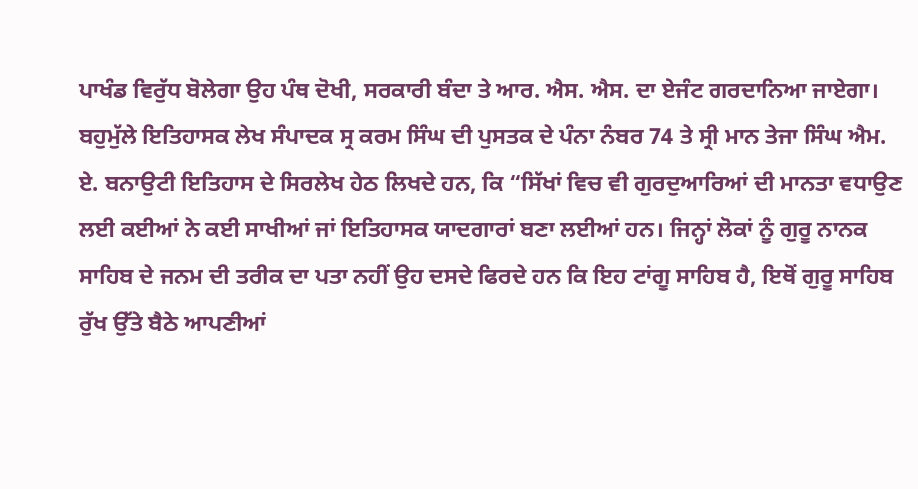ਪਾਖੰਡ ਵਿਰੁੱਧ ਬੋਲੇਗਾ ਉਹ ਪੰਥ ਦੋਖੀ, ਸਰਕਾਰੀ ਬੰਦਾ ਤੇ ਆਰ. ਐਸ. ਐਸ. ਦਾ ਏਜੰਟ ਗਰਦਾਨਿਆ ਜਾਏਗਾ।
ਬਹੁਮੁੱਲੇ ਇਤਿਹਾਸਕ ਲੇਖ ਸੰਪਾਦਕ ਸ੍ਰ ਕਰਮ ਸਿੰਘ ਦੀ ਪੁਸਤਕ ਦੇ ਪੰਨਾ ਨੰਬਰ 74 ਤੇ ਸ੍ਰੀ ਮਾਨ ਤੇਜਾ ਸਿੰਘ ਐਮ. ਏ. ਬਨਾਉਟੀ ਇਤਿਹਾਸ ਦੇ ਸਿਰਲੇਖ ਹੇਠ ਲਿਖਦੇ ਹਨ, ਕਿ “ਸਿੱਖਾਂ ਵਿਚ ਵੀ ਗੁਰਦੁਆਰਿਆਂ ਦੀ ਮਾਨਤਾ ਵਧਾਉਣ ਲਈ ਕਈਆਂ ਨੇ ਕਈ ਸਾਖੀਆਂ ਜਾਂ ਇਤਿਹਾਸਕ ਯਾਦਗਾਰਾਂ ਬਣਾ ਲਈਆਂ ਹਨ। ਜਿਨ੍ਹਾਂ ਲੋਕਾਂ ਨੂੰ ਗੁਰੂ ਨਾਨਕ ਸਾਹਿਬ ਦੇ ਜਨਮ ਦੀ ਤਰੀਕ ਦਾ ਪਤਾ ਨਹੀਂ ਉਹ ਦਸਦੇ ਫਿਰਦੇ ਹਨ ਕਿ ਇਹ ਟਾਂਗੂ ਸਾਹਿਬ ਹੈ, ਇਥੋਂ ਗੁਰੂ ਸਾਹਿਬ ਰੁੱਖ ਉੱਤੇ ਬੈਠੇ ਆਪਣੀਆਂ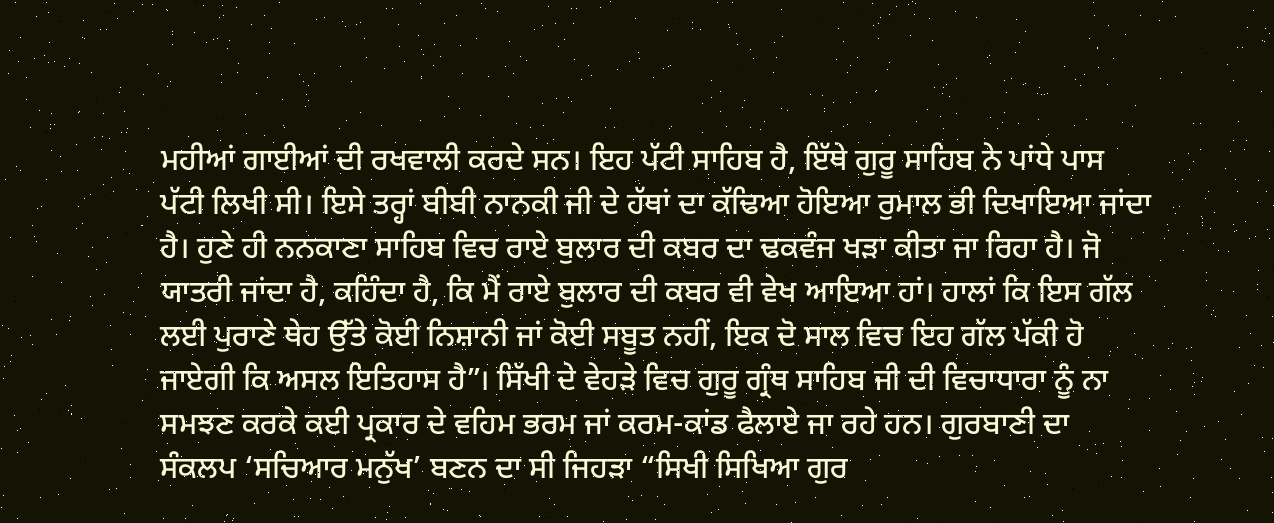ਮਹੀਆਂ ਗਾਈਆਂ ਦੀ ਰਖਵਾਲੀ ਕਰਦੇ ਸਨ। ਇਹ ਪੱਟੀ ਸਾਹਿਬ ਹੈ, ਇੱਥੇ ਗੁਰੂ ਸਾਹਿਬ ਨੇ ਪਾਂਧੇ ਪਾਸ ਪੱਟੀ ਲਿਖੀ ਸੀ। ਇਸੇ ਤਰ੍ਹਾਂ ਬੀਬੀ ਨਾਨਕੀ ਜੀ ਦੇ ਹੱਥਾਂ ਦਾ ਕੱਢਿਆ ਹੋਇਆ ਰੁਮਾਲ ਭੀ ਦਿਖਾਇਆ ਜਾਂਦਾ ਹੈ। ਹੁਣੇ ਹੀ ਨਨਕਾਣਾ ਸਾਹਿਬ ਵਿਚ ਰਾਏ ਬੁਲਾਰ ਦੀ ਕਬਰ ਦਾ ਢਕਵੰਜ ਖੜਾ ਕੀਤਾ ਜਾ ਰਿਹਾ ਹੈ। ਜੋ ਯਾਤਰੀ ਜਾਂਦਾ ਹੈ, ਕਹਿੰਦਾ ਹੈ, ਕਿ ਮੈਂ ਰਾਏ ਬੁਲਾਰ ਦੀ ਕਬਰ ਵੀ ਵੇਖ ਆਇਆ ਹਾਂ। ਹਾਲਾਂ ਕਿ ਇਸ ਗੱਲ ਲਈ ਪੁਰਾਣੇ ਥੇਹ ਉੱਤੇ ਕੋਈ ਨਿਸ਼ਾਨੀ ਜਾਂ ਕੋਈ ਸਬੂਤ ਨਹੀਂ, ਇਕ ਦੋ ਸਾਲ ਵਿਚ ਇਹ ਗੱਲ ਪੱਕੀ ਹੋ ਜਾਏਗੀ ਕਿ ਅਸਲ ਇਤਿਹਾਸ ਹੈ”। ਸਿੱਖੀ ਦੇ ਵੇਹੜੇ ਵਿਚ ਗੁਰੂ ਗ੍ਰੰਥ ਸਾਹਿਬ ਜੀ ਦੀ ਵਿਚਾਧਾਰਾ ਨੂੰ ਨਾ ਸਮਝਣ ਕਰਕੇ ਕਈ ਪ੍ਰਕਾਰ ਦੇ ਵਹਿਮ ਭਰਮ ਜਾਂ ਕਰਮ-ਕਾਂਡ ਫੈਲਾਏ ਜਾ ਰਹੇ ਹਨ। ਗੁਰਬਾਣੀ ਦਾ ਸੰਕਲਪ ‘ਸਚਿਆਰ ਮਨੁੱਖ’ ਬਣਨ ਦਾ ਸੀ ਜਿਹੜਾ “ਸਿਖੀ ਸਿਖਿਆ ਗੁਰ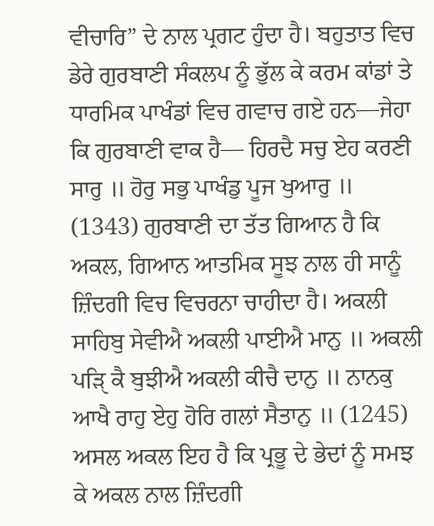ਵੀਚਾਰਿ” ਦੇ ਨਾਲ ਪ੍ਰਗਟ ਹੁੰਦਾ ਹੈ। ਬਹੁਤਾਤ ਵਿਚ ਡੇਰੇ ਗੁਰਬਾਣੀ ਸੰਕਲਪ ਨੂੰ ਭੁੱਲ ਕੇ ਕਰਮ ਕਾਂਡਾਂ ਤੇ ਧਾਰਮਿਕ ਪਾਖੰਡਾਂ ਵਿਚ ਗਵਾਚ ਗਏ ਹਨ—ਜੇਹਾ ਕਿ ਗੁਰਬਾਣੀ ਵਾਕ ਹੈ— ਹਿਰਦੈ ਸਚੁ ਏਹ ਕਰਣੀ ਸਾਰੁ ॥ ਹੋਰੁ ਸਭੁ ਪਾਖੰਡੁ ਪੂਜ ਖੁਆਰੁ ॥ (1343) ਗੁਰਬਾਣੀ ਦਾ ਤੱਤ ਗਿਆਨ ਹੈ ਕਿ ਅਕਲ, ਗਿਆਨ ਆਤਮਿਕ ਸੂਝ ਨਾਲ ਹੀ ਸਾਨੂੰ ਜ਼ਿੰਦਗੀ ਵਿਚ ਵਿਚਰਨਾ ਚਾਹੀਦਾ ਹੈ। ਅਕਲੀ ਸਾਹਿਬੁ ਸੇਵੀਐ ਅਕਲੀ ਪਾਈਐ ਮਾਨੁ ॥ ਅਕਲੀ ਪੜਿੑ ਕੈ ਬੁਝੀਐ ਅਕਲੀ ਕੀਚੈ ਦਾਨੁ ॥ ਨਾਨਕੁ ਆਖੈ ਰਾਹੁ ਏਹੁ ਹੋਰਿ ਗਲਾਂ ਸੈਤਾਨੁ ॥ (1245)
ਅਸਲ ਅਕਲ ਇਹ ਹੈ ਕਿ ਪ੍ਰਭੂ ਦੇ ਭੇਦਾਂ ਨੂੰ ਸਮਝ ਕੇ ਅਕਲ ਨਾਲ ਜ਼ਿੰਦਗੀ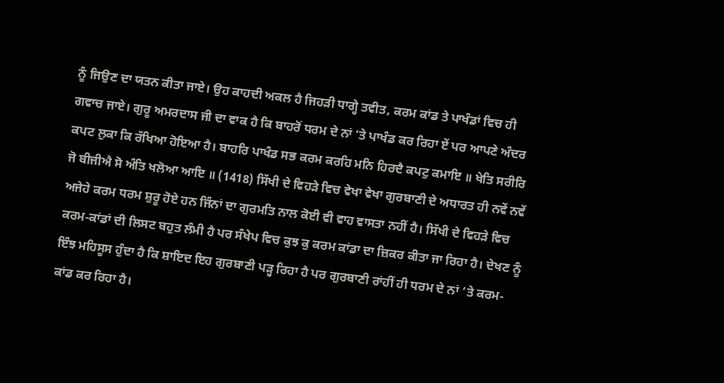ਨੂੰ ਜਿਉਣ ਦਾ ਯਤਨ ਕੀਤਾ ਜਾਏ। ਉਹ ਕਾਹਦੀ ਅਕਲ ਹੈ ਜਿਹੜੀ ਧਾਗ੍ਹੇ ਤਵੀਤ, ਕਰਮ ਕਾਂਡ ਤੇ ਪਾਖੰਡਾਂ ਵਿਚ ਹੀ ਗਵਾਚ ਜਾਏ। ਗੁਰੂ ਅਮਰਦਾਸ ਜੀ ਦਾ ਵਾਕ ਹੈ ਕਿ ਬਾਹਰੋਂ ਧਰਮ ਦੇ ਨਾਂ ‘ਤੇ ਪਾਖੰਡ ਕਰ ਰਿਹਾ ਏਂ ਪਰ ਆਪਣੇ ਅੰਦਰ ਕਪਟ ਲੁਕਾ ਕਿ ਰੱਖਿਆ ਹੋਇਆ ਹੈ। ਬਾਹਰਿ ਪਾਖੰਡ ਸਭ ਕਰਮ ਕਰਹਿ ਮਨਿ ਹਿਰਦੈ ਕਪਟੁ ਕਮਾਇ ॥ ਖੇਤਿ ਸਰੀਰਿ ਜੋ ਬੀਜੀਐ ਸੋ ਅੰਤਿ ਖਲੋਆ ਆਇ ॥ (1418) ਸਿੱਖੀ ਦੇ ਵਿਹੜੇ ਵਿਚ ਵੇਖਾ ਵੇਖਾ ਗੁਰਬਾਣੀ ਦੇ ਅਧਾਰਤ ਹੀ ਨਵੇਂ ਨਵੇਂ ਅਜੇਹੇ ਕਰਮ ਧਰਮ ਸ਼ੁਰੂ ਹੋਏ ਹਨ ਜਿੰਨਾਂ ਦਾ ਗੁਰਮਤਿ ਨਾਲ ਕੋਈ ਵੀ ਵਾਹ ਵਾਸਤਾ ਨਹੀਂ ਹੈ। ਸਿੱਖੀ ਦੇ ਵਿਹੜੇ ਵਿਚ ਕਰਮ-ਕਾਂਡਾਂ ਦੀ ਲਿਸਟ ਬਹੁਤ ਲੰਮੀ ਹੈ ਪਰ ਸੰਖੇਪ ਵਿਚ ਕੁਝ ਕੁ ਕਰਮ ਕਾਂਡਾ ਦਾ ਜ਼ਿਕਰ ਕੀਤਾ ਜਾ ਰਿਹਾ ਹੈ। ਦੇਖਣ ਨੂੰ ਇੰਝ ਮਹਿਸੂਸ ਹੁੰਦਾ ਹੈ ਕਿ ਸ਼ਾਇਦ ਇਹ ਗੁਰਬਾਣੀ ਪੜ੍ਹ ਰਿਹਾ ਹੈ ਪਰ ਗੁਰਬਾਣੀ ਰਾਂਹੀਂ ਹੀ ਧਰਮ ਦੇ ਨਾਂ ‘ਤੇ ਕਰਮ-ਕਾਂਡ ਕਰ ਰਿਹਾ ਹੈ।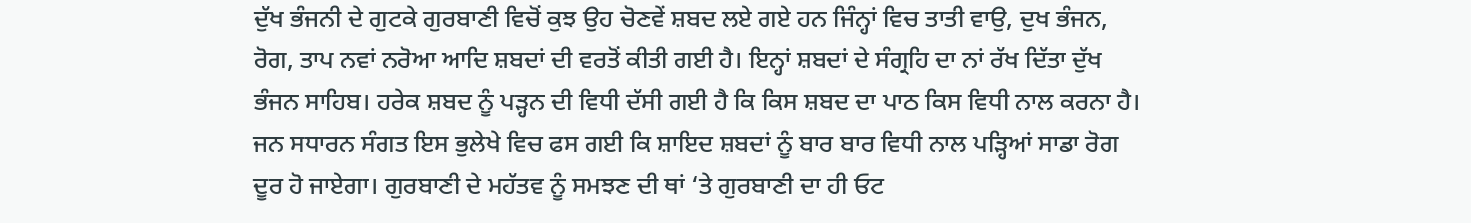ਦੁੱਖ ਭੰਜਨੀ ਦੇ ਗੁਟਕੇ ਗੁਰਬਾਣੀ ਵਿਚੋਂ ਕੁਝ ਉਹ ਚੋਣਵੇਂ ਸ਼ਬਦ ਲਏ ਗਏ ਹਨ ਜਿੰਨ੍ਹਾਂ ਵਿਚ ਤਾਤੀ ਵਾਉ, ਦੁਖ ਭੰਜਨ, ਰੋਗ, ਤਾਪ ਨਵਾਂ ਨਰੋਆ ਆਦਿ ਸ਼ਬਦਾਂ ਦੀ ਵਰਤੋਂ ਕੀਤੀ ਗਈ ਹੈ। ਇਨ੍ਹਾਂ ਸ਼ਬਦਾਂ ਦੇ ਸੰਗ੍ਰਹਿ ਦਾ ਨਾਂ ਰੱਖ ਦਿੱਤਾ ਦੁੱਖ ਭੰਜਨ ਸਾਹਿਬ। ਹਰੇਕ ਸ਼ਬਦ ਨੂੰ ਪੜ੍ਹਨ ਦੀ ਵਿਧੀ ਦੱਸੀ ਗਈ ਹੈ ਕਿ ਕਿਸ ਸ਼ਬਦ ਦਾ ਪਾਠ ਕਿਸ ਵਿਧੀ ਨਾਲ ਕਰਨਾ ਹੈ। ਜਨ ਸਧਾਰਨ ਸੰਗਤ ਇਸ ਭੁਲੇਖੇ ਵਿਚ ਫਸ ਗਈ ਕਿ ਸ਼ਾਇਦ ਸ਼ਬਦਾਂ ਨੂੰ ਬਾਰ ਬਾਰ ਵਿਧੀ ਨਾਲ ਪੜ੍ਹਿਆਂ ਸਾਡਾ ਰੋਗ ਦੂਰ ਹੋ ਜਾਏਗਾ। ਗੁਰਬਾਣੀ ਦੇ ਮਹੱਤਵ ਨੂੰ ਸਮਝਣ ਦੀ ਥਾਂ ‘ਤੇ ਗੁਰਬਾਣੀ ਦਾ ਹੀ ਓਟ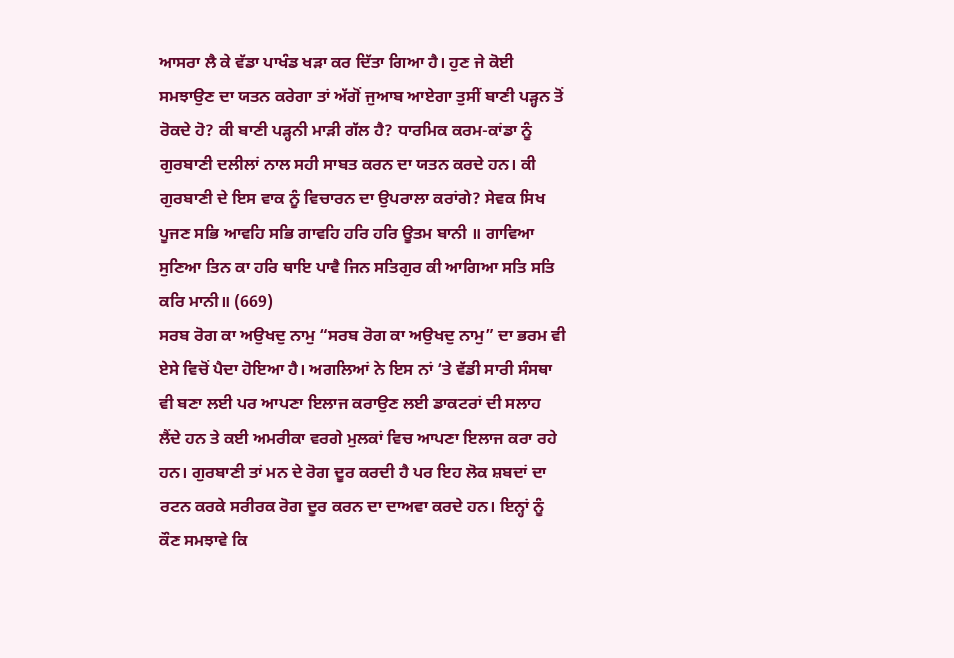ਆਸਰਾ ਲੈ ਕੇ ਵੱਡਾ ਪਾਖੰਡ ਖੜਾ ਕਰ ਦਿੱਤਾ ਗਿਆ ਹੈ। ਹੁਣ ਜੇ ਕੋਈ ਸਮਝਾਉਣ ਦਾ ਯਤਨ ਕਰੇਗਾ ਤਾਂ ਅੱਗੋਂ ਜੁਆਬ ਆਏਗਾ ਤੁਸੀਂ ਬਾਣੀ ਪੜ੍ਹਨ ਤੋਂ ਰੋਕਦੇ ਹੋ? ਕੀ ਬਾਣੀ ਪੜ੍ਹਨੀ ਮਾੜੀ ਗੱਲ ਹੈ? ਧਾਰਮਿਕ ਕਰਮ-ਕਾਂਡਾ ਨੂੰ ਗੁਰਬਾਣੀ ਦਲੀਲਾਂ ਨਾਲ ਸਹੀ ਸਾਬਤ ਕਰਨ ਦਾ ਯਤਨ ਕਰਦੇ ਹਨ। ਕੀ ਗੁਰਬਾਣੀ ਦੇ ਇਸ ਵਾਕ ਨੂੰ ਵਿਚਾਰਨ ਦਾ ਉਪਰਾਲਾ ਕਰਾਂਗੇ? ਸੇਵਕ ਸਿਖ ਪੂਜਣ ਸਭਿ ਆਵਹਿ ਸਭਿ ਗਾਵਹਿ ਹਰਿ ਹਰਿ ਊਤਮ ਬਾਨੀ ॥ ਗਾਵਿਆ ਸੁਣਿਆ ਤਿਨ ਕਾ ਹਰਿ ਥਾਇ ਪਾਵੈ ਜਿਨ ਸਤਿਗੁਰ ਕੀ ਆਗਿਆ ਸਤਿ ਸਤਿ ਕਰਿ ਮਾਨੀ॥ (669)
ਸਰਬ ਰੋਗ ਕਾ ਅਉਖਦੁ ਨਾਮੁ “ਸਰਬ ਰੋਗ ਕਾ ਅਉਖਦੁ ਨਾਮੁ” ਦਾ ਭਰਮ ਵੀ ਏਸੇ ਵਿਚੋਂ ਪੈਦਾ ਹੋਇਆ ਹੈ। ਅਗਲਿਆਂ ਨੇ ਇਸ ਨਾਂ ‘ਤੇ ਵੱਡੀ ਸਾਰੀ ਸੰਸਥਾ ਵੀ ਬਣਾ ਲਈ ਪਰ ਆਪਣਾ ਇਲਾਜ ਕਰਾਉਣ ਲਈ ਡਾਕਟਰਾਂ ਦੀ ਸਲਾਹ ਲੈਂਦੇ ਹਨ ਤੇ ਕਈ ਅਮਰੀਕਾ ਵਰਗੇ ਮੁਲਕਾਂ ਵਿਚ ਆਪਣਾ ਇਲਾਜ ਕਰਾ ਰਹੇ ਹਨ। ਗੁਰਬਾਣੀ ਤਾਂ ਮਨ ਦੇ ਰੋਗ ਦੂਰ ਕਰਦੀ ਹੈ ਪਰ ਇਹ ਲੋਕ ਸ਼ਬਦਾਂ ਦਾ ਰਟਨ ਕਰਕੇ ਸਰੀਰਕ ਰੋਗ ਦੂਰ ਕਰਨ ਦਾ ਦਾਅਵਾ ਕਰਦੇ ਹਨ। ਇਨ੍ਹਾਂ ਨੂੰ ਕੌਣ ਸਮਝਾਵੇ ਕਿ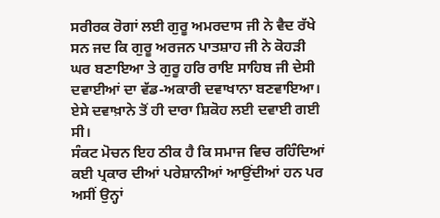ਸਰੀਰਕ ਰੋਗਾਂ ਲਈ ਗੁਰੂ ਅਮਰਦਾਸ ਜੀ ਨੇ ਵੈਦ ਰੱਖੇ ਸਨ ਜਦ ਕਿ ਗੁਰੂ ਅਰਜਨ ਪਾਤਸ਼ਾਹ ਜੀ ਨੇ ਕੋਹੜੀ ਘਰ ਬਣਾਇਆ ਤੇ ਗੁਰੂ ਹਰਿ ਰਾਇ ਸਾਹਿਬ ਜੀ ਦੇਸੀ ਦਵਾਈਆਂ ਦਾ ਵੱਡ-ਅਕਾਰੀ ਦਵਾਖਾਨਾ ਬਣਵਾਇਆ। ਏਸੇ ਦਵਾਖ਼ਾਨੇ ਤੋਂ ਹੀ ਦਾਰਾ ਸ਼ਿਕੋਹ ਲਈ ਦਵਾਈ ਗਈ ਸੀ।
ਸੰਕਟ ਮੋਚਨ ਇਹ ਠੀਕ ਹੈ ਕਿ ਸਮਾਜ ਵਿਚ ਰਹਿੰਦਿਆਂ ਕਈ ਪ੍ਰਕਾਰ ਦੀਆਂ ਪਰੇਸ਼ਾਨੀਆਂ ਆਉਂਦੀਆਂ ਹਨ ਪਰ ਅਸੀਂ ਉਨ੍ਹਾਂ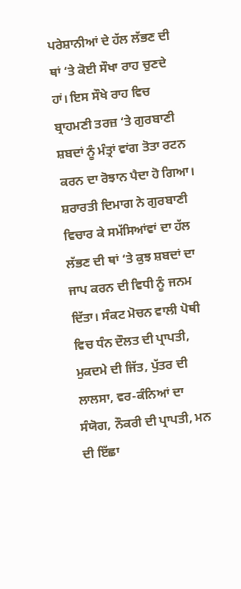ਪਰੇਸ਼ਾਨੀਆਂ ਦੇ ਹੱਲ ਲੱਭਣ ਦੀ ਥਾਂ ‘ਤੇ ਕੋਈ ਸੌਖਾ ਰਾਹ ਚੁਣਦੇ ਹਾਂ। ਇਸ ਸੌਖੇ ਰਾਹ ਵਿਚ ਬ੍ਰਾਹਮਣੀ ਤਰਜ਼ ‘ਤੇ ਗੁਰਬਾਣੀ ਸ਼ਬਦਾਂ ਨੂੰ ਮੰਤ੍ਰਾਂ ਵਾਂਗ ਤੋਤਾ ਰਟਨ ਕਰਨ ਦਾ ਰੋਝਾਨ ਪੈਦਾ ਹੋ ਗਿਆ। ਸ਼ਰਾਰਤੀ ਦਿਮਾਗ ਨੇ ਗੁਰਬਾਣੀ ਵਿਚਾਰ ਕੇ ਸਮੱਸਿਆਂਵਾਂ ਦਾ ਹੱਲ ਲੱਭਣ ਦੀ ਥਾਂ ‘ਤੇ ਕੁਝ ਸ਼ਬਦਾਂ ਦਾ ਜਾਪ ਕਰਨ ਦੀ ਵਿਧੀ ਨੂੰ ਜਨਮ ਦਿੱਤਾ। ਸੰਕਟ ਮੋਚਨ ਵਾਲੀ ਪੋਥੀ ਵਿਚ ਧੰਨ ਦੌਲਤ ਦੀ ਪ੍ਰਾਪਤੀ, ਮੁਕਦਮੇ ਦੀ ਜਿੱਤ, ਪੁੱਤਰ ਦੀ ਲਾਲਸਾ, ਵਰ-ਕੰਨਿਆਂ ਦਾ ਸੰਯੋਗ, ਨੌਕਰੀ ਦੀ ਪ੍ਰਾਪਤੀ, ਮਨ ਦੀ ਇੱਛਾ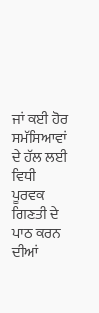ਜਾਂ ਕਈ ਹੋਰ ਸਮੱਸਿਆਵਾਂ ਦੇ ਹੱਲ ਲਈ ਵਿਧੀ ਪੂਰਵਕ ਗਿਣਤੀ ਦੇ ਪਾਠ ਕਰਨ ਦੀਆਂ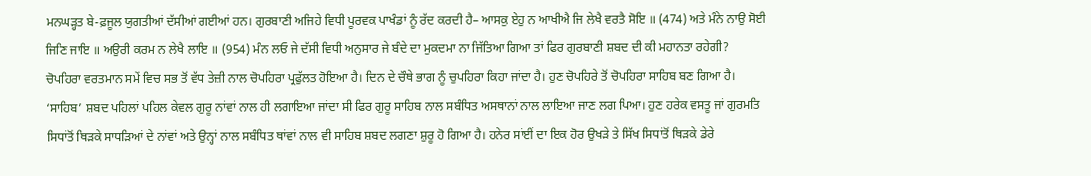ਮਨਘੜ੍ਹਤ ਬੇ-ਫ਼ਜੂਲ ਯੁਗਤੀਆਂ ਦੱਸੀਆਂ ਗਈਆਂ ਹਨ। ਗੁਰਬਾਣੀ ਅਜਿਹੇ ਵਿਧੀ ਪੂਰਵਕ ਪਾਖੰਡਾਂ ਨੂੰ ਰੱਦ ਕਰਦੀ ਹੈ– ਆਸਕੁ ਏਹੁ ਨ ਆਖੀਐ ਜਿ ਲੇਖੈ ਵਰਤੈ ਸੋਇ ॥ (474) ਅਤੇ ਮੰਨੇ ਨਾਉ ਸੋਈ ਜਿਣਿ ਜਾਇ ॥ ਅਉਰੀ ਕਰਮ ਨ ਲੇਖੈ ਲਾਇ ॥ (954) ਮੰਨ ਲਓ ਜੇ ਦੱਸੀ ਵਿਧੀ ਅਨੁਸਾਰ ਜੇ ਬੰਦੇ ਦਾ ਮੁਕਦਮਾ ਨਾ ਜਿੱਤਿਆ ਗਿਆ ਤਾਂ ਫਿਰ ਗੁਰਬਾਣੀ ਸ਼ਬਦ ਦੀ ਕੀ ਮਹਾਨਤਾ ਰਹੇਗੀ?
ਚੋਪਹਿਰਾ ਵਰਤਮਾਨ ਸਮੇਂ ਵਿਚ ਸਭ ਤੋਂ ਵੱਧ ਤੇਜ਼ੀ ਨਾਲ ਚੋਪਹਿਰਾ ਪ੍ਰਫੁੱਲਤ ਹੋਇਆ ਹੈ। ਦਿਨ ਦੇ ਚੌਥੇ ਭਾਗ ਨੂੰ ਚੁਪਹਿਰਾ ਕਿਹਾ ਜਾਂਦਾ ਹੈ। ਹੁਣ ਚੋਪਹਿਰੇ ਤੋਂ ਚੋਪਹਿਰਾ ਸਾਹਿਬ ਬਣ ਗਿਆ ਹੈ। ‘ਸਾਹਿਬ’ ਸ਼ਬਦ ਪਹਿਲਾਂ ਪਹਿਲ ਕੇਵਲ ਗੁਰੂ ਨਾਂਵਾਂ ਨਾਲ ਹੀ ਲਗਾਇਆ ਜਾਂਦਾ ਸੀ ਫਿਰ ਗੁਰੂ ਸਾਹਿਬ ਨਾਲ ਸਬੰਧਿਤ ਅਸਥਾਨਾਂ ਨਾਲ ਲਾਇਆ ਜਾਣ ਲਗ ਪਿਆ। ਹੁਣ ਹਰੇਕ ਵਸਤੂ ਜਾਂ ਗੁਰਮਤਿ ਸਿਧਾਂਤੋਂ ਥਿੜਕੇ ਸਾਧੜਿਆਂ ਦੇ ਨਾਂਵਾਂ ਅਤੇ ਉਨ੍ਹਾਂ ਨਾਲ ਸਬੰਧਿਤ ਥਾਂਵਾਂ ਨਾਲ ਵੀ ਸਾਹਿਬ ਸ਼ਬਦ ਲਗਣਾ ਸ਼ੁਰੂ ਹੋ ਗਿਆ ਹੈ। ਹਨੇਰ ਸਾਂਈਂ ਦਾ ਇਕ ਹੋਰ ਉਖੜੇ ਤੇ ਸਿੱਖ ਸਿਧਾਂਤੋਂ ਥਿੜਕੇ ਡੇਰੇ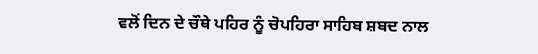ਵਲੋਂ ਦਿਨ ਦੇ ਚੌਥੇ ਪਹਿਰ ਨੂੰ ਚੋਪਹਿਰਾ ਸਾਹਿਬ ਸ਼ਬਦ ਨਾਲ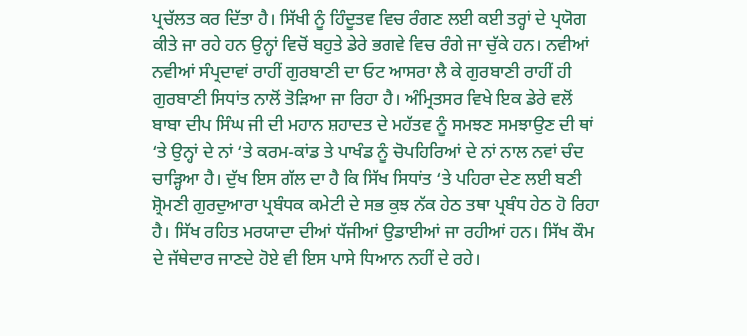ਪ੍ਰਚੱਲਤ ਕਰ ਦਿੱਤਾ ਹੈ। ਸਿੱਖੀ ਨੂੰ ਹਿੰਦੂਤਵ ਵਿਚ ਰੰਗਣ ਲਈ ਕਈ ਤਰ੍ਹਾਂ ਦੇ ਪ੍ਰਯੋਗ ਕੀਤੇ ਜਾ ਰਹੇ ਹਨ ਉਨ੍ਹਾਂ ਵਿਚੋਂ ਬਹੁਤੇ ਡੇਰੇ ਭਗਵੇ ਵਿਚ ਰੰਗੇ ਜਾ ਚੁੱਕੇ ਹਨ। ਨਵੀਆਂ ਨਵੀਆਂ ਸੰਪ੍ਰਦਾਵਾਂ ਰਾਹੀਂ ਗੁਰਬਾਣੀ ਦਾ ਓਟ ਆਸਰਾ ਲੈ ਕੇ ਗੁਰਬਾਣੀ ਰਾਹੀਂ ਹੀ ਗੁਰਬਾਣੀ ਸਿਧਾਂਤ ਨਾਲੋਂ ਤੋੜਿਆ ਜਾ ਰਿਹਾ ਹੈ। ਅੰਮ੍ਰਿਤਸਰ ਵਿਖੇ ਇਕ ਡੇਰੇ ਵਲੋਂ ਬਾਬਾ ਦੀਪ ਸਿੰਘ ਜੀ ਦੀ ਮਹਾਨ ਸ਼ਹਾਦਤ ਦੇ ਮਹੱਤਵ ਨੂੰ ਸਮਝਣ ਸਮਝਾਉਣ ਦੀ ਥਾਂ ‘ਤੇ ਉਨ੍ਹਾਂ ਦੇ ਨਾਂ ‘ਤੇ ਕਰਮ-ਕਾਂਡ ਤੇ ਪਾਖੰਡ ਨੂੰ ਚੋਪਹਿਰਿਆਂ ਦੇ ਨਾਂ ਨਾਲ ਨਵਾਂ ਚੰਦ ਚਾੜ੍ਹਿਆ ਹੈ। ਦੁੱਖ ਇਸ ਗੱਲ ਦਾ ਹੈ ਕਿ ਸਿੱਖ ਸਿਧਾਂਤ ‘ਤੇ ਪਹਿਰਾ ਦੇਣ ਲਈ ਬਣੀ ਸ਼੍ਰੋਮਣੀ ਗੁਰਦੁਆਰਾ ਪ੍ਰਬੰਧਕ ਕਮੇਟੀ ਦੇ ਸਭ ਕੁਝ ਨੱਕ ਹੇਠ ਤਥਾ ਪ੍ਰਬੰਧ ਹੇਠ ਹੋ ਰਿਹਾ ਹੈ। ਸਿੱਖ ਰਹਿਤ ਮਰਯਾਦਾ ਦੀਆਂ ਧੱਜੀਆਂ ਉਡਾਈਆਂ ਜਾ ਰਹੀਆਂ ਹਨ। ਸਿੱਖ ਕੌਮ ਦੇ ਜੱਥੇਦਾਰ ਜਾਣਦੇ ਹੋਏ ਵੀ ਇਸ ਪਾਸੇ ਧਿਆਨ ਨਹੀਂ ਦੇ ਰਹੇ।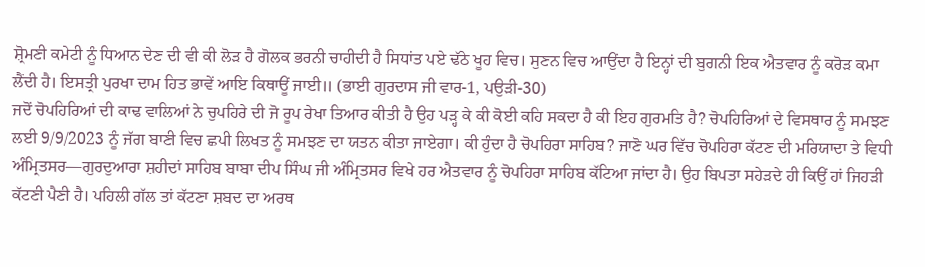ਸ਼੍ਰੋਮਣੀ ਕਮੇਟੀ ਨੂੰ ਧਿਆਨ ਦੇਣ ਦੀ ਵੀ ਕੀ ਲੋੜ ਹੈ ਗੋਲਕ ਭਰਨੀ ਚਾਹੀਦੀ ਹੈ ਸਿਧਾਂਤ ਪਏ ਢੱਠੇ ਖੂਹ ਵਿਚ। ਸੁਣਨ ਵਿਚ ਆਉਂਦਾ ਹੈ ਇਨ੍ਹਾਂ ਦੀ ਬੁਗਨੀ ਇਕ ਐਤਵਾਰ ਨੂੰ ਕਰੋੜ ਕਮਾ ਲੈਂਦੀ ਹੈ। ਇਸਤ੍ਰੀ ਪੁਰਖਾ ਦਾਮ ਹਿਤ ਭਾਵੇਂ ਆਇ ਕਿਥਾਊਂ ਜਾਈ॥ (ਭਾਈ ਗੁਰਦਾਸ ਜੀ ਵਾਰ-1, ਪਉੜੀ-30)
ਜਦੋਂ ਚੋਪਹਿਰਿਆਂ ਦੀ ਕਾਢ ਵਾਲਿਆਂ ਨੇ ਚੁਪਹਿਰੇ ਦੀ ਜੋ ਰੂਪ ਰੇਖਾ ਤਿਆਰ ਕੀਤੀ ਹੈ ਉਹ ਪੜ੍ਹ ਕੇ ਕੀ ਕੋਈ ਕਹਿ ਸਕਦਾ ਹੈ ਕੀ ਇਹ ਗੁਰਮਤਿ ਹੈ? ਚੋਪਹਿਰਿਆਂ ਦੇ ਵਿਸਥਾਰ ਨੂੰ ਸਮਝਣ ਲਈ 9/9/2023 ਨੂੰ ਜੱਗ ਬਾਣੀ ਵਿਚ ਛਪੀ ਲਿਖਤ ਨੂੰ ਸਮਝਣ ਦਾ ਯਤਨ ਕੀਤਾ ਜਾਏਗਾ। ਕੀ ਹੁੰਦਾ ਹੈ ਚੋਪਹਿਰਾ ਸਾਹਿਬ? ਜਾਣੋ ਘਰ ਵਿੱਚ ਚੋਪਹਿਰਾ ਕੱਟਣ ਦੀ ਮਰਿਯਾਦਾ ਤੇ ਵਿਧੀ ਅੰਮ੍ਰਿਤਸਰ—ਗੁਰਦੁਆਰਾ ਸ਼ਹੀਦਾਂ ਸਾਹਿਬ ਬਾਬਾ ਦੀਪ ਸਿੰਘ ਜੀ ਅੰਮ੍ਰਿਤਸਰ ਵਿਖੇ ਹਰ ਐਤਵਾਰ ਨੂੰ ਚੋਪਹਿਰਾ ਸਾਹਿਬ ਕੱਟਿਆ ਜਾਂਦਾ ਹੈ। ਉਹ ਬਿਪਤਾ ਸਹੇੜਦੇ ਹੀ ਕਿਉਂ ਹਾਂ ਜਿਹੜੀ ਕੱਟਣੀ ਪੈਣੀ ਹੈ। ਪਹਿਲੀ ਗੱਲ ਤਾਂ ਕੱਟਣਾ ਸ਼ਬਦ ਦਾ ਅਰਥ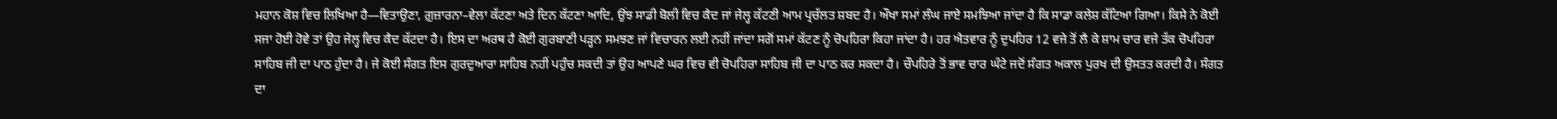ਮਹਾਨ ਕੋਸ਼ ਵਿਚ ਲਿਖਿਆ ਹੈ—ਵਿਤਾਉਣਾ, ਗ਼ੁਜ਼ਾਰਨਾ–ਵੇਲਾ ਕੱਟਣਾ ਅਤੇ ਦਿਨ ਕੱਟਣਾ ਆਦਿ, ਉਂਝ ਸਾਡੀ ਬੋਲੀ ਵਿਚ ਕੈਦ ਜਾਂ ਜੇਲ੍ਹ ਕੱਟਣੀ ਆਮ ਪ੍ਰਚੱਲਤ ਸ਼ਬਦ ਹੈ। ਔਖਾ ਸਮਾਂ ਲੰਘ ਜਾਏ ਸਮਝਿਆ ਜਾਂਦਾ ਹੈ ਕਿ ਸਾਡਾ ਕਲੇਸ਼ ਕੱਟਿਆ ਗਿਆ। ਕਿਸੇ ਨੇ ਕੋਈ ਸਜਾ ਹੋਈ ਹੋਵੇ ਤਾਂ ਉਹ ਜੇਲ੍ਹ ਵਿਚ ਕੈਦ ਕੱਟਦਾ ਹੈ। ਇਸ ਦਾ ਅਰਥ ਹੈ ਕੋਈ ਗੁਰਬਾਣੀ ਪੜ੍ਹਨ ਸਮਝਣ ਜਾਂ ਵਿਚਾਰਨ ਲਈ ਨਹੀਂ ਜਾਂਦਾ ਸਗੋਂ ਸਮਾਂ ਕੱਟਣ ਨੂੰ ਚੋਪਹਿਰਾ ਕਿਹਾ ਜਾਂਦਾ ਹੈ। ਹਰ ਐਤਵਾਰ ਨੂੰ ਦੁਪਹਿਰ 12 ਵਜੇ ਤੋਂ ਲੈ ਕੇ ਸ਼ਾਮ ਚਾਰ ਵਜੇ ਤੱਕ ਚੋਪਹਿਰਾ ਸਾਹਿਬ ਜੀ ਦਾ ਪਾਠ ਹੁੰਦਾ ਹੈ। ਜੇ ਕੋਈ ਸੰਗਤ ਇਸ ਗੁਰਦੁਆਰਾ ਸਾਹਿਬ ਨਹੀਂ ਪਹੁੰਚ ਸਕਦੀ ਤਾਂ ਉਹ ਆਪਣੇ ਘਰ ਵਿਚ ਵੀ ਚੋਪਹਿਰਾ ਸਾਹਿਬ ਜੀ ਦਾ ਪਾਠ ਕਰ ਸਕਦਾ ਹੈ। ਚੌਪਹਿਰੇ ਤੋਂ ਭਾਵ ਚਾਰ ਘੰਟੇ ਜਦੋਂ ਸੰਗਤ ਅਕਾਲ ਪੁਰਖ ਦੀ ਉਸਤਤ ਕਰਦੀ ਹੈ। ਸੰਗਤ ਦਾ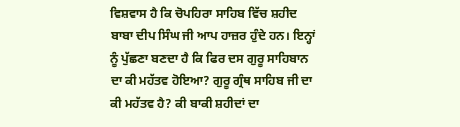ਵਿਸ਼ਵਾਸ ਹੈ ਕਿ ਚੋਪਹਿਰਾ ਸਾਹਿਬ ਵਿੱਚ ਸ਼ਹੀਦ ਬਾਬਾ ਦੀਪ ਸਿੰਘ ਜੀ ਆਪ ਹਾਜ਼ਰ ਹੁੰਦੇ ਹਨ। ਇਨ੍ਹਾਂ ਨੂੰ ਪੁੱਛਣਾ ਬਣਦਾ ਹੈ ਕਿ ਫਿਰ ਦਸ ਗੁਰੂ ਸਾਹਿਬਾਨ ਦਾ ਕੀ ਮਹੱਤਵ ਹੋਇਆ? ਗੁਰੂ ਗ੍ਰੰਥ ਸਾਹਿਬ ਜੀ ਦਾ ਕੀ ਮਹੱਤਵ ਹੈ? ਕੀ ਬਾਕੀ ਸ਼ਹੀਦਾਂ ਦਾ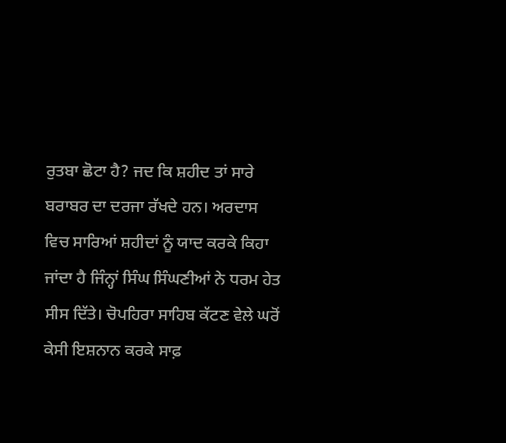ਰੁਤਬਾ ਛੋਟਾ ਹੈ? ਜਦ ਕਿ ਸ਼ਹੀਦ ਤਾਂ ਸਾਰੇ ਬਰਾਬਰ ਦਾ ਦਰਜਾ ਰੱਖਦੇ ਹਨ। ਅਰਦਾਸ ਵਿਚ ਸਾਰਿਆਂ ਸ਼ਹੀਦਾਂ ਨੂੰ ਯਾਦ ਕਰਕੇ ਕਿਹਾ ਜਾਂਦਾ ਹੈ ਜਿੰਨ੍ਹਾਂ ਸਿੰਘ ਸਿੰਘਣੀਆਂ ਨੇ ਧਰਮ ਹੇਤ ਸੀਸ ਦਿੱਤੇ। ਚੋਪਹਿਰਾ ਸਾਹਿਬ ਕੱਟਣ ਵੇਲੇ ਘਰੋਂ ਕੇਸੀ ਇਸ਼ਨਾਨ ਕਰਕੇ ਸਾਫ਼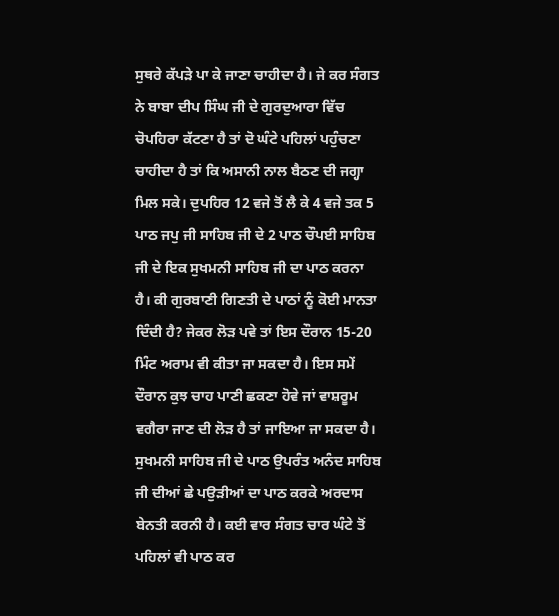ਸੁਥਰੇ ਕੱਪੜੇ ਪਾ ਕੇ ਜਾਣਾ ਚਾਹੀਦਾ ਹੈ। ਜੇ ਕਰ ਸੰਗਤ ਨੇ ਬਾਬਾ ਦੀਪ ਸਿੰਘ ਜੀ ਦੇ ਗੁਰਦੁਆਰਾ ਵਿੱਚ ਚੋਪਹਿਰਾ ਕੱਟਣਾ ਹੈ ਤਾਂ ਦੋ ਘੰਟੇ ਪਹਿਲਾਂ ਪਹੁੰਚਣਾ ਚਾਹੀਦਾ ਹੈ ਤਾਂ ਕਿ ਅਸਾਨੀ ਨਾਲ ਬੈਠਣ ਦੀ ਜਗ੍ਹਾ ਮਿਲ ਸਕੇ। ਦੁਪਹਿਰ 12 ਵਜੇ ਤੋਂ ਲੈ ਕੇ 4 ਵਜੇ ਤਕ 5 ਪਾਠ ਜਪੁ ਜੀ ਸਾਹਿਬ ਜੀ ਦੇ 2 ਪਾਠ ਚੌਪਈ ਸਾਹਿਬ ਜੀ ਦੇ ਇਕ ਸੁਖਮਨੀ ਸਾਹਿਬ ਜੀ ਦਾ ਪਾਠ ਕਰਨਾ ਹੈ। ਕੀ ਗੁਰਬਾਣੀ ਗਿਣਤੀ ਦੇ ਪਾਠਾਂ ਨੂੰ ਕੋਈ ਮਾਨਤਾ ਦਿੰਦੀ ਹੈ? ਜੇਕਰ ਲੋੜ ਪਵੇ ਤਾਂ ਇਸ ਦੌਰਾਨ 15-20 ਮਿੰਟ ਅਰਾਮ ਵੀ ਕੀਤਾ ਜਾ ਸਕਦਾ ਹੈ। ਇਸ ਸਮੇਂ ਦੌਰਾਨ ਕੁਝ ਚਾਹ ਪਾਣੀ ਛਕਣਾ ਹੋਵੇ ਜਾਂ ਵਾਸ਼ਰੂਮ ਵਗੈਰਾ ਜਾਣ ਦੀ ਲੋੜ ਹੈ ਤਾਂ ਜਾਇਆ ਜਾ ਸਕਦਾ ਹੈ। ਸੁਖਮਨੀ ਸਾਹਿਬ ਜੀ ਦੇ ਪਾਠ ਉਪਰੰਤ ਅਨੰਦ ਸਾਹਿਬ ਜੀ ਦੀਆਂ ਛੇ ਪਉੜੀਆਂ ਦਾ ਪਾਠ ਕਰਕੇ ਅਰਦਾਸ ਬੇਨਤੀ ਕਰਨੀ ਹੈ। ਕਈ ਵਾਰ ਸੰਗਤ ਚਾਰ ਘੰਟੇ ਤੋਂ ਪਹਿਲਾਂ ਵੀ ਪਾਠ ਕਰ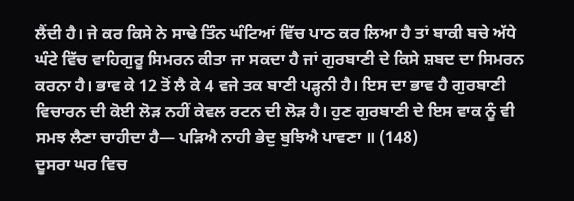ਲੈਂਦੀ ਹੈ। ਜੇ ਕਰ ਕਿਸੇ ਨੇ ਸਾਢੇ ਤਿੰਨ ਘੰਟਿਆਂ ਵਿੱਚ ਪਾਠ ਕਰ ਲਿਆ ਹੈ ਤਾਂ ਬਾਕੀ ਬਚੇ ਅੱਧੇ ਘੰਟੇ ਵਿੱਚ ਵਾਹਿਗੁਰੂ ਸਿਮਰਨ ਕੀਤਾ ਜਾ ਸਕਦਾ ਹੈ ਜਾਂ ਗੁਰਬਾਣੀ ਦੇ ਕਿਸੇ ਸ਼ਬਦ ਦਾ ਸਿਮਰਨ ਕਰਨਾ ਹੈ। ਭਾਵ ਕੇ 12 ਤੋਂ ਲੈ ਕੇ 4 ਵਜੇ ਤਕ ਬਾਣੀ ਪੜ੍ਹਨੀ ਹੈ। ਇਸ ਦਾ ਭਾਵ ਹੈ ਗੁਰਬਾਣੀ ਵਿਚਾਰਨ ਦੀ ਕੋਈ ਲੋੜ ਨਹੀਂ ਕੇਵਲ ਰਟਨ ਦੀ ਲੋੜ ਹੈ। ਹੁਣ ਗੁਰਬਾਣੀ ਦੇ ਇਸ ਵਾਕ ਨੂੰ ਵੀ ਸਮਝ ਲੈਣਾ ਚਾਹੀਦਾ ਹੈ— ਪੜਿਐ ਨਾਹੀ ਭੇਦੁ ਬੁਝਿਐ ਪਾਵਣਾ ॥ (148)
ਦੂਸਰਾ ਘਰ ਵਿਚ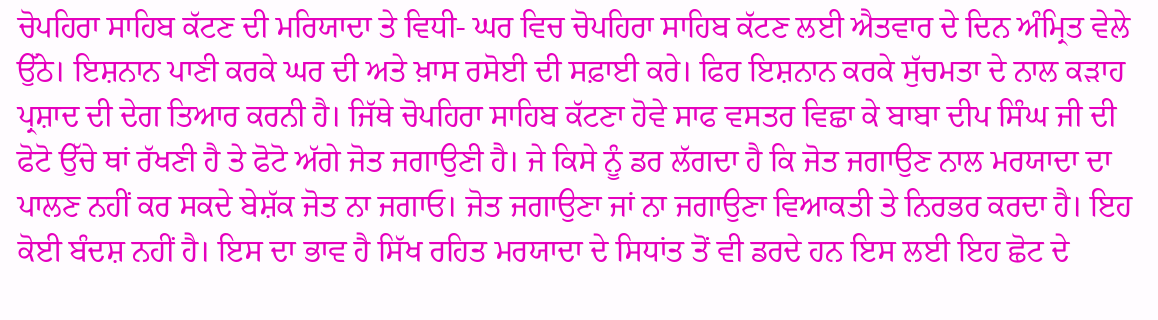ਚੋਪਹਿਰਾ ਸਾਹਿਬ ਕੱਟਣ ਦੀ ਮਰਿਯਾਦਾ ਤੇ ਵਿਧੀ- ਘਰ ਵਿਚ ਚੋਪਹਿਰਾ ਸਾਹਿਬ ਕੱਟਣ ਲਈ ਐਤਵਾਰ ਦੇ ਦਿਨ ਅੰਮ੍ਰਿਤ ਵੇਲੇ ਉੱਠੇ। ਇਸ਼ਨਾਨ ਪਾਣੀ ਕਰਕੇ ਘਰ ਦੀ ਅਤੇ ਖ਼ਾਸ ਰਸੋਈ ਦੀ ਸਫ਼ਾਈ ਕਰੇ। ਫਿਰ ਇਸ਼ਨਾਨ ਕਰਕੇ ਸੁੱਚਮਤਾ ਦੇ ਨਾਲ ਕੜਾਹ ਪ੍ਰਸ਼ਾਦ ਦੀ ਦੇਗ ਤਿਆਰ ਕਰਨੀ ਹੈ। ਜਿੱਥੇ ਚੋਪਹਿਰਾ ਸਾਹਿਬ ਕੱਟਣਾ ਹੋਵੇ ਸਾਫ ਵਸਤਰ ਵਿਛਾ ਕੇ ਬਾਬਾ ਦੀਪ ਸਿੰਘ ਜੀ ਦੀ ਫੋਟੋ ਉੱਚੇ ਥਾਂ ਰੱਖਣੀ ਹੈ ਤੇ ਫੋਟੋ ਅੱਗੇ ਜੋਤ ਜਗਾਉਣੀ ਹੈ। ਜੇ ਕਿਸੇ ਨੂੰ ਡਰ ਲੱਗਦਾ ਹੈ ਕਿ ਜੋਤ ਜਗਾਉਣ ਨਾਲ ਮਰਯਾਦਾ ਦਾ ਪਾਲਣ ਨਹੀਂ ਕਰ ਸਕਦੇ ਬੇਸ਼ੱਕ ਜੋਤ ਨਾ ਜਗਾਓ। ਜੋਤ ਜਗਾਉਣਾ ਜਾਂ ਨਾ ਜਗਾਉਣਾ ਵਿਆਕਤੀ ਤੇ ਨਿਰਭਰ ਕਰਦਾ ਹੈ। ਇਹ ਕੋਈ ਬੰਦਸ਼ ਨਹੀਂ ਹੈ। ਇਸ ਦਾ ਭਾਵ ਹੈ ਸਿੱਖ ਰਹਿਤ ਮਰਯਾਦਾ ਦੇ ਸਿਧਾਂਤ ਤੋਂ ਵੀ ਡਰਦੇ ਹਨ ਇਸ ਲਈ ਇਹ ਛੋਟ ਦੇ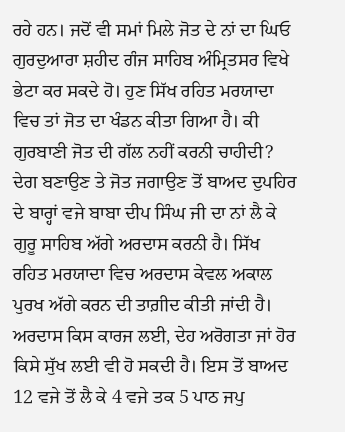ਰਹੇ ਹਨ। ਜਦੋਂ ਵੀ ਸਮਾਂ ਮਿਲੇ ਜੋਤ ਦੇ ਨਾਂ ਦਾ ਘਿਓ ਗੁਰਦੁਆਰਾ ਸ਼ਹੀਦ ਗੰਜ ਸਾਹਿਬ ਅੰਮ੍ਰਿਤਸਰ ਵਿਖੇ ਭੇਟਾ ਕਰ ਸਕਦੇ ਹੋ। ਹੁਣ ਸਿੱਖ ਰਹਿਤ ਮਰਯਾਦਾ ਵਿਚ ਤਾਂ ਜੋਤ ਦਾ ਖੰਡਨ ਕੀਤਾ ਗਿਆ ਹੈ। ਕੀ ਗੁਰਬਾਣੀ ਜੋਤ ਦੀ ਗੱਲ ਨਹੀਂ ਕਰਨੀ ਚਾਹੀਦੀ? ਦੇਗ ਬਣਾਉਣ ਤੇ ਜੋਤ ਜਗਾਉਣ ਤੋਂ ਬਾਅਦ ਦੁਪਹਿਰ ਦੇ ਬਾਰ੍ਹਾਂ ਵਜੇ ਬਾਬਾ ਦੀਪ ਸਿੰਘ ਜੀ ਦਾ ਨਾਂ ਲੈ ਕੇ ਗੁਰੂ ਸਾਹਿਬ ਅੱਗੇ ਅਰਦਾਸ ਕਰਨੀ ਹੈ। ਸਿੱਖ ਰਹਿਤ ਮਰਯਾਦਾ ਵਿਚ ਅਰਦਾਸ ਕੇਵਲ ਅਕਾਲ ਪੁਰਖ ਅੱਗੇ ਕਰਨ ਦੀ ਤਾਗ਼ੀਦ ਕੀਤੀ ਜਾਂਦੀ ਹੈ। ਅਰਦਾਸ ਕਿਸ ਕਾਰਜ ਲਈ, ਦੇਹ ਅਰੋਗਤਾ ਜਾਂ ਹੋਰ ਕਿਸੇ ਸੁੱਖ ਲਈ ਵੀ ਹੋ ਸਕਦੀ ਹੈ। ਇਸ ਤੋਂ ਬਾਅਦ 12 ਵਜੇ ਤੋਂ ਲੈ ਕੇ 4 ਵਜੇ ਤਕ 5 ਪਾਠ ਜਪੁ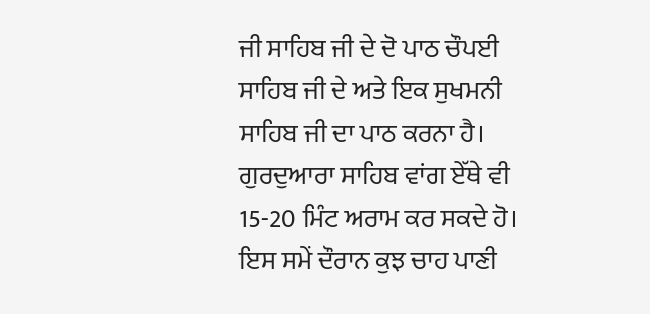ਜੀ ਸਾਹਿਬ ਜੀ ਦੇ ਦੋ ਪਾਠ ਚੌਪਈ ਸਾਹਿਬ ਜੀ ਦੇ ਅਤੇ ਇਕ ਸੁਖਮਨੀ ਸਾਹਿਬ ਜੀ ਦਾ ਪਾਠ ਕਰਨਾ ਹੈ। ਗੁਰਦੁਆਰਾ ਸਾਹਿਬ ਵਾਂਗ ਏੱਥੇ ਵੀ 15-20 ਮਿੰਟ ਅਰਾਮ ਕਰ ਸਕਦੇ ਹੋ। ਇਸ ਸਮੇਂ ਦੌਰਾਨ ਕੁਝ ਚਾਹ ਪਾਣੀ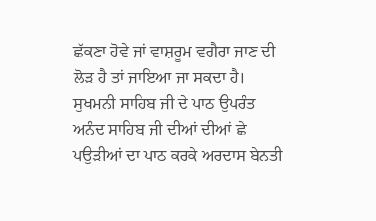ਛੱਕਣਾ ਹੋਵੇ ਜਾਂ ਵਾਸ਼ਰੂਮ ਵਗੈਰਾ ਜਾਣ ਦੀ ਲੋੜ ਹੈ ਤਾਂ ਜਾਇਆ ਜਾ ਸਕਦਾ ਹੈ। ਸੁਖਮਨੀ ਸਾਹਿਬ ਜੀ ਦੇ ਪਾਠ ਉਪਰੰਤ ਅਨੰਦ ਸਾਹਿਬ ਜੀ ਦੀਆਂ ਦੀਆਂ ਛੇ ਪਉੜੀਆਂ ਦਾ ਪਾਠ ਕਰਕੇ ਅਰਦਾਸ ਬੇਨਤੀ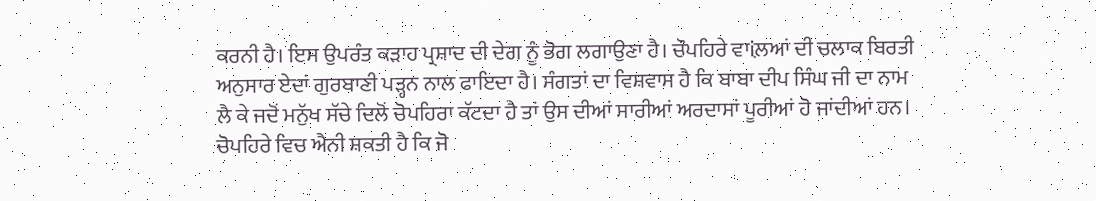ਕਰਨੀ ਹੈ। ਇਸ ਉਪਰੰਤ ਕੜਾਹ ਪ੍ਰਸ਼ਾਦ ਦੀ ਦੇਗ ਨੂੰ ਭੋਗ ਲਗਾਉਣਾ ਹੈ। ਚੌਪਹਿਰੇ ਵਾiਲ਼ਆਂ ਦੀ ਚਲਾਕ ਬਿਰਤੀ ਅਨੁਸਾਰ ਏਦਾਂ ਗੁਰਬਾਣੀ ਪੜ੍ਹਨ ਨਾਲ ਫਾਇਦਾ ਹੈ। ਸੰਗਤਾਂ ਦਾ ਵਿਸ਼ਵਾਸ ਹੈ ਕਿ ਬਾਬਾ ਦੀਪ ਸਿੰਘ ਜੀ ਦਾ ਨਾਮ ਲੈ ਕੇ ਜਦੋਂ ਮਨੁੱਖ ਸੱਚੇ ਦਿਲੋਂ ਚੋਪਹਿਰਾ ਕੱਟਦਾ ਹੈ ਤਾਂ ਉਸ ਦੀਆਂ ਸਾਰੀਆਂ ਅਰਦਾਸਾਂ ਪੂਰੀਆਂ ਹੋ ਜਾਂਦੀਆਂ ਹਨ। ਚੋਪਹਿਰੇ ਵਿਚ ਐਨੀ ਸ਼ਕਤੀ ਹੈ ਕਿ ਜੋ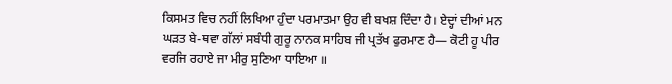ਕਿਸਮਤ ਵਿਚ ਨਹੀਂ ਲਿਖਿਆ ਹੁੰਦਾ ਪਰਮਾਤਮਾ ਉਹ ਵੀ ਬਖਸ਼ ਦਿੰਦਾ ਹੈ। ਏਦ੍ਹਾਂ ਦੀਆਂ ਮਨ ਘੜਤ ਬੇ-ਥਵਾ ਗੱਲਾਂ ਸਬੰਧੀ ਗੁਰੂ ਨਾਨਕ ਸਾਹਿਬ ਜੀ ਪ੍ਰਤੱਖ ਫੁਰਮਾਣ ਹੈ— ਕੋਟੀ ਹੂ ਪੀਰ ਵਰਜਿ ਰਹਾਏ ਜਾ ਮੀਰੁ ਸੁਣਿਆ ਧਾਇਆ ॥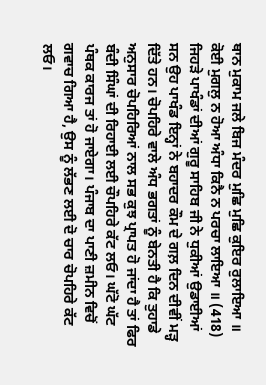ਥਾਨ ਮੁਕਾਮ ਜਲੇ ਬਿਜ ਮੰਦਰ ਮੁਛਿ ਮੁਛਿ ਕੁਇਰ ਰੁਲਾਇਆ ॥ ਕੋਈ ਮੁਗਲੁ ਨ ਹੋਆ ਅੰਧਾ ਕਿਨੈ ਨ ਪਰਚਾ ਲਾਇਆ ॥ (418)
ਜਿਹੜੇ ਪਾਖੰਡਾਂ ਦੀਆਂ ਗੁਰੂ ਸਾਹਿਬ ਜੀ ਨੇ ਧੁਕੀਆਂ ਉਡਾਈਆਂ ਸਨ ਉਹ ਪਾਖੰਡ ਇਨ੍ਹਾਂ ਨੇ ਬਹਾਦਰ ਕੌਮ ਦੇ ਗਲ਼ ਦਿਨ ਦੀਵੀਂ ਮੜ੍ਹ ਦਿੱਤੇ ਹਨ। ਚੋਪਹਿਰੇ ਵਾਲੇ ਅੰਧ ਭਗਤਾਂ ਨੂੰ ਬੇਨਤੀ ਹੈ ਕਿ ਤੁਹਾਡੇ ਅਨੁਸਾਰ ਚੋਪਹਿਰਿਆਂ ਨਾਲ ਸਭ ਕੁਝ ਪ੍ਰਾਪਤ ਹੋ ਜਾਂਦਾ ਹੈ ਤਾਂ ਫਿਰ ਬੰਦੀ ਸਿੰਘਾਂ ਦੀ ਰਿਹਾਈ ਲਈ ਚੌਪਹਿਰੇ ਕੱਟ ਲਓ। ਘੱਟੋ ਘੱਟ ਪੰਥਕ ਕਾਰਜ ਤਾਂ ਹੋ ਜਾਏਗਾ। ਪੰਜਾਬ ਦਾ ਪਾਣੀ ਜ਼ਮੀਨ ਵਿਚੋਂ ਗਵਾਚ ਗਿਆ ਹੈ, ਉਸ ਨੂੰ ਲੱਭਣ ਲਈ ਦੋ ਚਾਰ ਚੋਪਹਿਰੇ ਕੱਟ ਲਓ।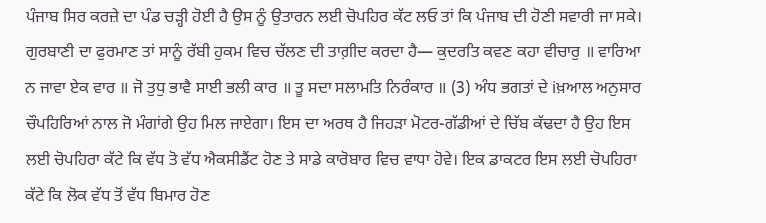ਪੰਜਾਬ ਸਿਰ ਕਰਜ਼ੇ ਦਾ ਪੰਡ ਚੜ੍ਹੀ ਹੋਈ ਹੈ ਉਸ ਨੂੰ ਉਤਾਰਨ ਲਈ ਚੋਪਹਿਰ ਕੱਟ ਲਓ ਤਾਂ ਕਿ ਪੰਜਾਬ ਦੀ ਹੋਣੀ ਸਵਾਰੀ ਜਾ ਸਕੇ। ਗੁਰਬਾਣੀ ਦਾ ਫੁਰਮਾਣ ਤਾਂ ਸਾਨੂੰ ਰੱਬੀ ਹੁਕਮ ਵਿਚ ਚੱਲਣ ਦੀ ਤਾਗ਼ੀਦ ਕਰਦਾ ਹੈ— ਕੁਦਰਤਿ ਕਵਣ ਕਹਾ ਵੀਚਾਰੁ ॥ ਵਾਰਿਆ ਨ ਜਾਵਾ ਏਕ ਵਾਰ ॥ ਜੋ ਤੁਧੁ ਭਾਵੈ ਸਾਈ ਭਲੀ ਕਾਰ ॥ ਤੂ ਸਦਾ ਸਲਾਮਤਿ ਨਿਰੰਕਾਰ ॥ (3) ਅੰਧ ਭਗਤਾਂ ਦੇ iਖ਼ਆਲ ਅਨੁਸਾਰ ਚੌਪਹਿਰਿਆਂ ਨਾਲ ਜੋ ਮੰਗਾਂਗੇ ਉਹ ਮਿਲ ਜਾਏਗਾ। ਇਸ ਦਾ ਅਰਥ ਹੈ ਜਿਹੜਾ ਮੋਟਰ-ਗੱਡੀਆਂ ਦੇ ਚਿੱਬ ਕੱਢਦਾ ਹੈ ਉਹ ਇਸ ਲਈ ਚੋਪਹਿਰਾ ਕੱਟੇ ਕਿ ਵੱਧ ਤੋ ਵੱਧ ਐਕਸੀਡੈਂਟ ਹੋਣ ਤੇ ਸਾਡੇ ਕਾਰੋਬਾਰ ਵਿਚ ਵਾਧਾ ਹੋਵੇ। ਇਕ ਡਾਕਟਰ ਇਸ ਲਈ ਚੋਪਹਿਰਾ ਕੱਟੇ ਕਿ ਲੋਕ ਵੱਧ ਤੋਂ ਵੱਧ ਬਿਮਾਰ ਹੋਣ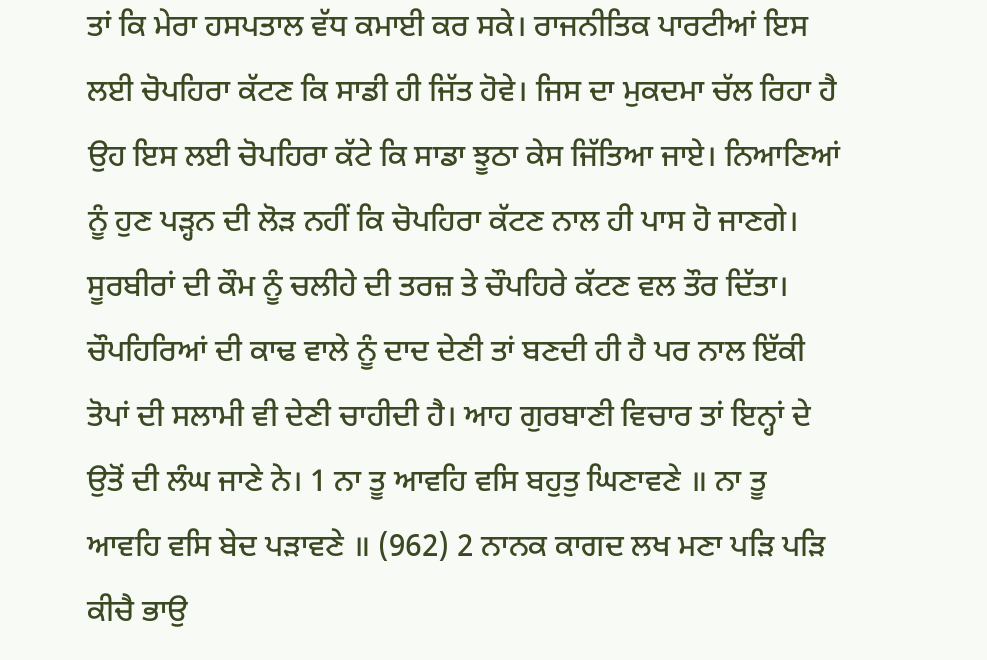ਤਾਂ ਕਿ ਮੇਰਾ ਹਸਪਤਾਲ ਵੱਧ ਕਮਾਈ ਕਰ ਸਕੇ। ਰਾਜਨੀਤਿਕ ਪਾਰਟੀਆਂ ਇਸ ਲਈ ਚੋਪਹਿਰਾ ਕੱਟਣ ਕਿ ਸਾਡੀ ਹੀ ਜਿੱਤ ਹੋਵੇ। ਜਿਸ ਦਾ ਮੁਕਦਮਾ ਚੱਲ ਰਿਹਾ ਹੈ ਉਹ ਇਸ ਲਈ ਚੋਪਹਿਰਾ ਕੱਟੇ ਕਿ ਸਾਡਾ ਝੂਠਾ ਕੇਸ ਜਿੱਤਿਆ ਜਾਏ। ਨਿਆਣਿਆਂ ਨੂੰ ਹੁਣ ਪੜ੍ਹਨ ਦੀ ਲੋੜ ਨਹੀਂ ਕਿ ਚੋਪਹਿਰਾ ਕੱਟਣ ਨਾਲ ਹੀ ਪਾਸ ਹੋ ਜਾਣਗੇ। ਸੂਰਬੀਰਾਂ ਦੀ ਕੌਮ ਨੂੰ ਚਲੀਹੇ ਦੀ ਤਰਜ਼ ਤੇ ਚੌਪਹਿਰੇ ਕੱਟਣ ਵਲ ਤੌਰ ਦਿੱਤਾ। ਚੌਪਹਿਰਿਆਂ ਦੀ ਕਾਢ ਵਾਲੇ ਨੂੰ ਦਾਦ ਦੇਣੀ ਤਾਂ ਬਣਦੀ ਹੀ ਹੈ ਪਰ ਨਾਲ ਇੱਕੀ ਤੋਪਾਂ ਦੀ ਸਲਾਮੀ ਵੀ ਦੇਣੀ ਚਾਹੀਦੀ ਹੈ। ਆਹ ਗੁਰਬਾਣੀ ਵਿਚਾਰ ਤਾਂ ਇਨ੍ਹਾਂ ਦੇ ਉਤੋਂ ਦੀ ਲੰਘ ਜਾਣੇ ਨੇ। 1 ਨਾ ਤੂ ਆਵਹਿ ਵਸਿ ਬਹੁਤੁ ਘਿਣਾਵਣੇ ॥ ਨਾ ਤੂ ਆਵਹਿ ਵਸਿ ਬੇਦ ਪੜਾਵਣੇ ॥ (962) 2 ਨਾਨਕ ਕਾਗਦ ਲਖ ਮਣਾ ਪੜਿ ਪੜਿ ਕੀਚੈ ਭਾਉ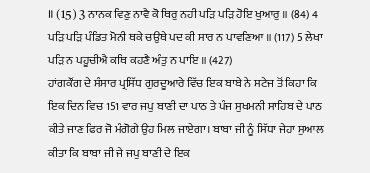॥ (15) 3 ਨਾਨਕ ਵਿਣੁ ਨਾਵੈ ਕੋ ਥਿਰੁ ਨਹੀ ਪੜਿ ਪੜਿ ਹੋਇ ਖੁਆਰੁ ॥ (84) 4 ਪੜਿ ਪੜਿ ਪੰਡਿਤ ਮੋਨੀ ਥਕੇ ਚਉਥੇ ਪਦ ਕੀ ਸਾਰ ਨ ਪਾਵਣਿਆ ॥ (117) 5 ਲੇਖਾ ਪੜਿ ਨ ਪਹੂਚੀਐ ਕਥਿ ਕਹਣੈ ਅੰਤੁ ਨ ਪਾਇ ॥ (427)
ਹਾਂਗਕੌਂਗ ਦੇ ਸੰਸਾਰ ਪ੍ਰਸਿੱਧ ਗੁਰਦੂਆਰੇ ਵਿੱਚ ਇਕ ਬਾਬੇ ਨੇ ਸਟੇਜ ਤੋਂ ਕਿਹਾ ਕਿ ਇਕ ਦਿਨ ਵਿਚ 151 ਵਾਰ ਜਪੁ ਬਾਣੀ ਦਾ ਪਾਠ ਤੇ ਪੰਜ ਸੁਖਮਨੀ ਸਾਹਿਬ ਦੇ ਪਾਠ ਕੀਤੇ ਜਾਣ ਫਿਰ ਜੋ ਮੰਗੋਗੇ ਉਹ ਮਿਲ ਜਾਏਗਾ। ਬਾਬਾ ਜੀ ਨੂੰ ਸਿੱਧਾ ਜੇਹਾ ਸੁਆਲ ਕੀਤਾ ਕਿ ਬਾਬਾ ਜੀ ਜੇ ਜਪੁ ਬਾਣੀ ਦੇ ਇਕ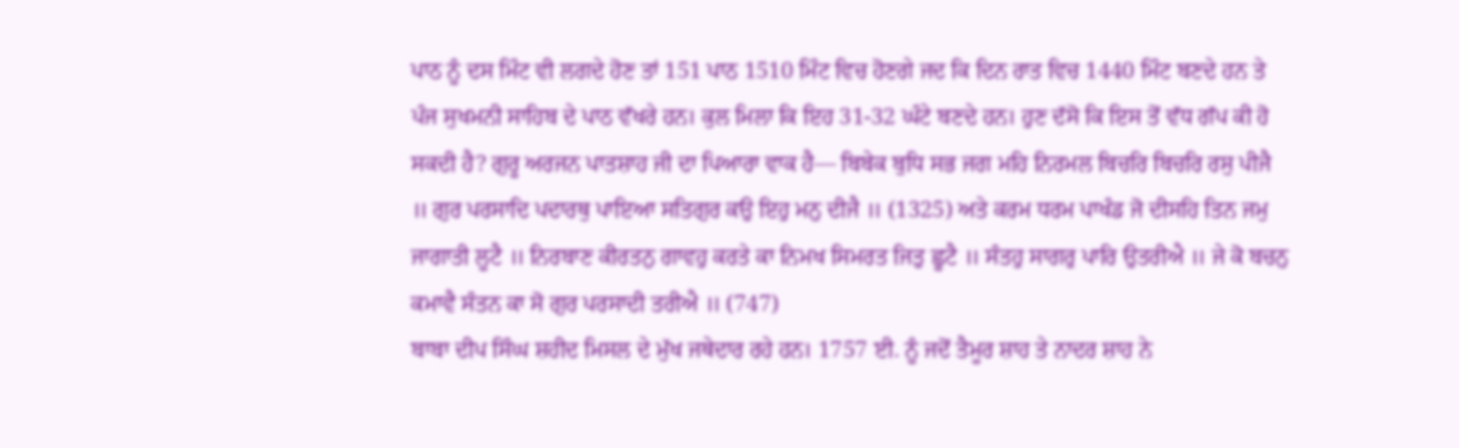ਪਾਠ ਨੂੰ ਦਸ ਮਿੰਟ ਵੀ ਲਗਦੇ ਹੋਣ ਤਾਂ 151 ਪਾਠ 1510 ਮਿੰਟ ਵਿਚ ਹੋਣਗੇ ਜਦ ਕਿ ਦਿਨ ਰਾਤ ਵਿਚ 1440 ਮਿੰਟ ਬਣਦੇ ਹਨ ਤੇ ਪੰਜ ਸੁਖਮਨੀ ਸਾਹਿਬ ਦੇ ਪਾਠ ਵੱਖਰੇ ਹਨ। ਕੁਲ ਮਿਲਾ ਕਿ ਇਹ 31-32 ਘੰਟੇ ਬਣਦੇ ਹਨ। ਹੁਣ ਦੱਸੋ ਕਿ ਇਸ ਤੋਂ ਵੱਧ ਗੱਪ ਕੀ ਹੋ ਸਕਦੀ ਹੈ? ਗੁਰੂ ਅਰਜਨ ਪਾਤਸ਼ਾਹ ਜੀ ਦਾ ਪਿਆਰਾ ਵਾਕ ਹੈ— ਬਿਬੇਕ ਬੁਧਿ ਸਭ ਜਗ ਮਹਿ ਨਿਰਮਲ ਬਿਚਰਿ ਬਿਚਰਿ ਰਸੁ ਪੀਜੈ ॥ ਗੁਰ ਪਰਸਾਦਿ ਪਦਾਰਥੁ ਪਾਇਆ ਸਤਿਗੁਰ ਕਉ ਇਹੁ ਮਨੁ ਦੀਜੈ ॥ (1325) ਅਤੇ ਕਰਮ ਧਰਮ ਪਾਖੰਡ ਜੋ ਦੀਸਹਿ ਤਿਨ ਜਮੁ ਜਾਗਾਤੀ ਲੂਟੈ ॥ ਨਿਰਬਾਣ ਕੀਰਤਨੁ ਗਾਵਹੁ ਕਰਤੇ ਕਾ ਨਿਮਖ ਸਿਮਰਤ ਜਿਤੁ ਛੂਟੈ ॥ ਸੰਤਹੁ ਸਾਗਰੁ ਪਾਰਿ ਉਤਰੀਐ ॥ ਜੇ ਕੋ ਬਚਨੁ ਕਮਾਵੈ ਸੰਤਨ ਕਾ ਸੋ ਗੁਰ ਪਰਸਾਦੀ ਤਰੀਐ ॥ (747)
ਬਾਬਾ ਦੀਪ ਸਿੰਘ ਸ਼ਹੀਦ ਮਿਸਲ ਦੇ ਮੁੱਖ ਜਥੇਦਾਰ ਰਹੇ ਹਨ। 1757 ਈ. ਨੂੰ ਜਦੋਂ ਤੈਮੂਰ ਸ਼ਾਹ ਤੇ ਨਾਦਰ ਸ਼ਾਹ ਨੇ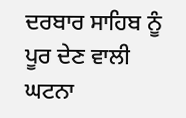ਦਰਬਾਰ ਸਾਹਿਬ ਨੂੰ ਪੂਰ ਦੇਣ ਵਾਲੀ ਘਟਨਾ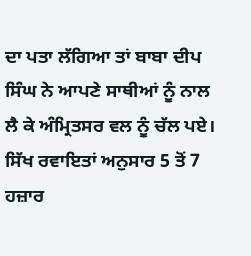ਦਾ ਪਤਾ ਲੱਗਿਆ ਤਾਂ ਬਾਬਾ ਦੀਪ ਸਿੰਘ ਨੇ ਆਪਣੇ ਸਾਥੀਆਂ ਨੂੰ ਨਾਲ ਲੈ ਕੇ ਅੰਮ੍ਰਿਤਸਰ ਵਲ ਨੂੰ ਚੱਲ ਪਏ। ਸਿੱਖ ਰਵਾਇਤਾਂ ਅਨੁਸਾਰ 5 ਤੋਂ 7 ਹਜ਼ਾਰ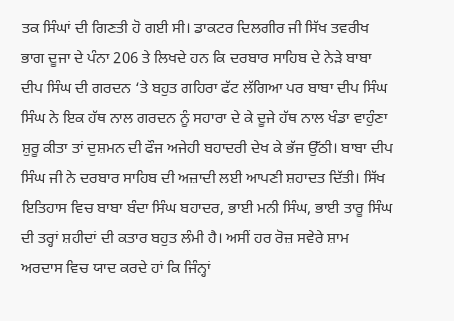ਤਕ ਸਿੰਘਾਂ ਦੀ ਗਿਣਤੀ ਹੋ ਗਈ ਸੀ। ਡਾਕਟਰ ਦਿਲਗੀਰ ਜੀ ਸਿੱਖ ਤਵਰੀਖ ਭਾਗ ਦੂਜਾ ਦੇ ਪੰਨਾ 206 ਤੇ ਲਿਖਦੇ ਹਨ ਕਿ ਦਰਬਾਰ ਸਾਹਿਬ ਦੇ ਨੇੜੇ ਬਾਬਾ ਦੀਪ ਸਿੰਘ ਦੀ ਗਰਦਨ ‘ਤੇ ਬਹੁਤ ਗਹਿਰਾ ਫੱਟ ਲੱਗਿਆ ਪਰ ਬਾਬਾ ਦੀਪ ਸਿੰਘ ਸਿੰਘ ਨੇ ਇਕ ਹੱਥ ਨਾਲ ਗਰਦਨ ਨੂੰ ਸਹਾਰਾ ਦੇ ਕੇ ਦੂਜੇ ਹੱਥ ਨਾਲ ਖੰਡਾ ਵਾਹੁੰਣਾ ਸ਼ੁਰੂ ਕੀਤਾ ਤਾਂ ਦੁਸ਼ਮਨ ਦੀ ਫੌਜ ਅਜੇਹੀ ਬਹਾਦਰੀ ਦੇਖ ਕੇ ਭੱਜ ਉੱਠੀ। ਬਾਬਾ ਦੀਪ ਸਿੰਘ ਜੀ ਨੇ ਦਰਬਾਰ ਸਾਹਿਬ ਦੀ ਅਜ਼ਾਦੀ ਲਈ ਆਪਣੀ ਸ਼ਹਾਦਤ ਦਿੱਤੀ। ਸਿੱਖ ਇਤਿਹਾਸ ਵਿਚ ਬਾਬਾ ਬੰਦਾ ਸਿੰਘ ਬਹਾਦਰ, ਭਾਈ ਮਨੀ ਸਿੰਘ, ਭਾਈ ਤਾਰੂ ਸਿੰਘ ਦੀ ਤਰ੍ਹਾਂ ਸ਼ਹੀਦਾਂ ਦੀ ਕਤਾਰ ਬਹੁਤ ਲੰਮੀ ਹੈ। ਅਸੀਂ ਹਰ ਰੋਜ਼ ਸਵੇਰੇ ਸ਼ਾਮ ਅਰਦਾਸ ਵਿਚ ਯਾਦ ਕਰਦੇ ਹਾਂ ਕਿ ਜਿੰਨ੍ਹਾਂ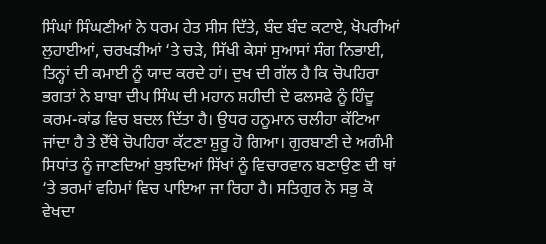ਸਿੰਘਾਂ ਸਿੰਘਣੀਆਂ ਨੇ ਧਰਮ ਹੇਤ ਸੀਸ ਦਿੱਤੇ, ਬੰਦ ਬੰਦ ਕਟਾਏ, ਖੋਪਰੀਆਂ ਲੁਹਾਈਆਂ, ਚਰਖੜੀਆਂ ‘ਤੇ ਚੜੇ, ਸਿੱਖੀ ਕੇਸਾਂ ਸੁਆਸਾਂ ਸੰਗ ਨਿਭਾਈ, ਤਿਨ੍ਹਾਂ ਦੀ ਕਮਾਈ ਨੂੰ ਯਾਦ ਕਰਦੇ ਹਾਂ। ਦੁਖ ਦੀ ਗੱਲ ਹੈ ਕਿ ਚੋਪਹਿਰਾ ਭਗਤਾਂ ਨੇ ਬਾਬਾ ਦੀਪ ਸਿੰਘ ਦੀ ਮਹਾਨ ਸ਼ਹੀਦੀ ਦੇ ਫਲਸਫੇ ਨੂੰ ਹਿੰਦੂ ਕਰਮ-ਕਾਂਡ ਵਿਚ ਬਦਲ ਦਿੱਤਾ ਹੈ। ਉਧਰ ਹਨੂਮਾਨ ਚਲੀਹਾ ਕੱਟਿਆ ਜਾਂਦਾ ਹੈ ਤੇ ਏੱਥੇ ਚੋਪਹਿਰਾ ਕੱਟਣਾ ਸ਼ੁਰੂ ਹੋ ਗਿਆ। ਗੁਰਬਾਣੀ ਦੇ ਅਗੰਮੀ ਸਿਧਾਂਤ ਨੂੰ ਜਾਣਦਿਆਂ ਬੁਝਦਿਆਂ ਸਿੱਖਾਂ ਨੂੰ ਵਿਚਾਰਵਾਨ ਬਣਾਉਣ ਦੀ ਥਾਂ ‘ਤੇ ਭਰਮਾਂ ਵਹਿਮਾਂ ਵਿਚ ਪਾਇਆ ਜਾ ਰਿਹਾ ਹੈ। ਸਤਿਗੁਰ ਨੋ ਸਭੁ ਕੋ ਵੇਖਦਾ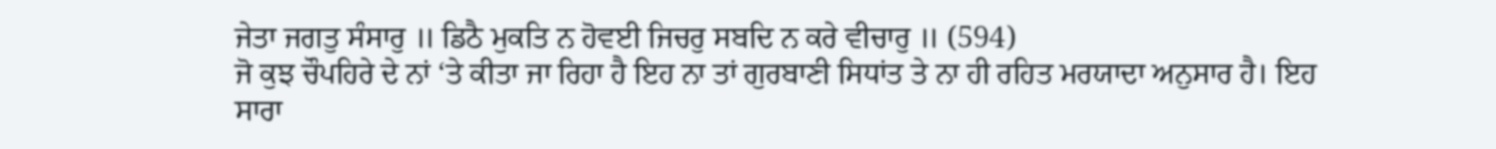ਜੇਤਾ ਜਗਤੁ ਸੰਸਾਰੁ ॥ ਡਿਠੈ ਮੁਕਤਿ ਨ ਹੋਵਈ ਜਿਚਰੁ ਸਬਦਿ ਨ ਕਰੇ ਵੀਚਾਰੁ ॥ (594)
ਜੋ ਕੁਝ ਚੌਪਹਿਰੇ ਦੇ ਨਾਂ ‘ਤੇ ਕੀਤਾ ਜਾ ਰਿਹਾ ਹੈ ਇਹ ਨਾ ਤਾਂ ਗੁਰਬਾਣੀ ਸਿਧਾਂਤ ਤੇ ਨਾ ਹੀ ਰਹਿਤ ਮਰਯਾਦਾ ਅਨੁਸਾਰ ਹੈ। ਇਹ ਸਾਰਾ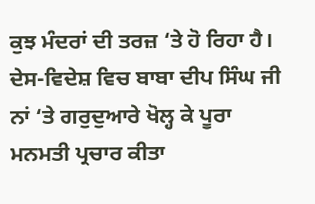ਕੁਝ ਮੰਦਰਾਂ ਦੀ ਤਰਜ਼ ‘ਤੇ ਹੋ ਰਿਹਾ ਹੈ। ਦੇਸ-ਵਿਦੇਸ਼ ਵਿਚ ਬਾਬਾ ਦੀਪ ਸਿੰਘ ਜੀ ਨਾਂ ‘ਤੇ ਗਰੁਦੁਆਰੇ ਖੋਲ੍ਹ ਕੇ ਪੂਰਾ ਮਨਮਤੀ ਪ੍ਰਚਾਰ ਕੀਤਾ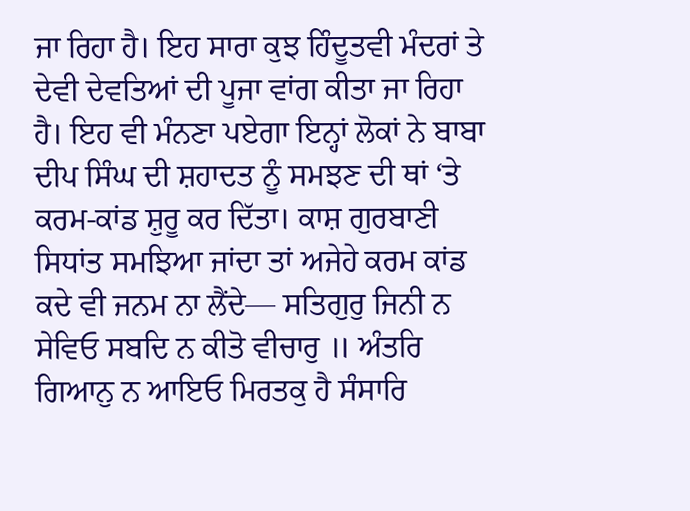ਜਾ ਰਿਹਾ ਹੈ। ਇਹ ਸਾਰਾ ਕੁਝ ਹਿੰਦੂਤਵੀ ਮੰਦਰਾਂ ਤੇ ਦੇਵੀ ਦੇਵਤਿਆਂ ਦੀ ਪੂਜਾ ਵਾਂਗ ਕੀਤਾ ਜਾ ਰਿਹਾ ਹੈ। ਇਹ ਵੀ ਮੰਨਣਾ ਪਏਗਾ ਇਨ੍ਹਾਂ ਲੋਕਾਂ ਨੇ ਬਾਬਾ ਦੀਪ ਸਿੰਘ ਦੀ ਸ਼ਹਾਦਤ ਨੂੰ ਸਮਝਣ ਦੀ ਥਾਂ ‘ਤੇ ਕਰਮ-ਕਾਂਡ ਸ਼ੁਰੂ ਕਰ ਦਿੱਤਾ। ਕਾਸ਼ ਗੁਰਬਾਣੀ ਸਿਧਾਂਤ ਸਮਝਿਆ ਜਾਂਦਾ ਤਾਂ ਅਜੇਹੇ ਕਰਮ ਕਾਂਡ ਕਦੇ ਵੀ ਜਨਮ ਨਾ ਲੈਂਦੇ— ਸਤਿਗੁਰੁ ਜਿਨੀ ਨ ਸੇਵਿਓ ਸਬਦਿ ਨ ਕੀਤੋ ਵੀਚਾਰੁ ॥ ਅੰਤਰਿ ਗਿਆਨੁ ਨ ਆਇਓ ਮਿਰਤਕੁ ਹੈ ਸੰਸਾਰਿ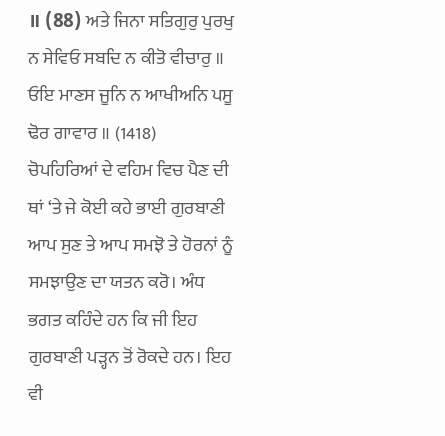॥ (88) ਅਤੇ ਜਿਨਾ ਸਤਿਗੁਰੁ ਪੁਰਖੁ ਨ ਸੇਵਿਓ ਸਬਦਿ ਨ ਕੀਤੋ ਵੀਚਾਰੁ ॥ ਓਇ ਮਾਣਸ ਜੂਨਿ ਨ ਆਖੀਅਨਿ ਪਸੂ ਢੋਰ ਗਾਵਾਰ ॥ (1418)
ਚੋਪਹਿਰਿਆਂ ਦੇ ਵਹਿਮ ਵਿਚ ਪੈਣ ਦੀ ਥਾਂ ‘ਤੇ ਜੇ ਕੋਈ ਕਹੇ ਭਾਈ ਗੁਰਬਾਣੀ ਆਪ ਸੁਣ ਤੇ ਆਪ ਸਮਝੋ ਤੇ ਹੋਰਨਾਂ ਨੂੰ ਸਮਝਾਉਣ ਦਾ ਯਤਨ ਕਰੋ। ਅੰਧ ਭਗਤ ਕਹਿੰਦੇ ਹਨ ਕਿ ਜੀ ਇਹ ਗੁਰਬਾਣੀ ਪੜ੍ਹਨ ਤੋਂ ਰੋਕਦੇ ਹਨ। ਇਹ ਵੀ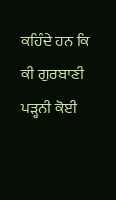ਕਹਿੰਦੇ ਹਨ ਕਿ ਕੀ ਗੁਰਬਾਣੀ ਪੜ੍ਹਨੀ ਕੋਈ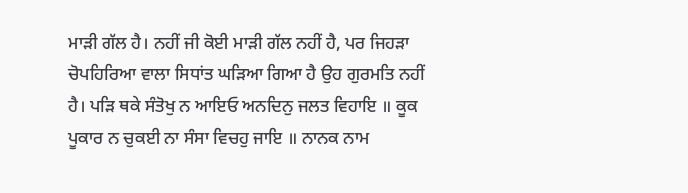ਮਾੜੀ ਗੱਲ ਹੈ। ਨਹੀਂ ਜੀ ਕੋਈ ਮਾੜੀ ਗੱਲ ਨਹੀਂ ਹੈ, ਪਰ ਜਿਹੜਾ ਚੋਪਹਿਰਿਆ ਵਾਲਾ ਸਿਧਾਂਤ ਘੜਿਆ ਗਿਆ ਹੈ ਉਹ ਗੁਰਮਤਿ ਨਹੀਂ ਹੈ। ਪੜਿ ਥਕੇ ਸੰਤੋਖੁ ਨ ਆਇਓ ਅਨਦਿਨੁ ਜਲਤ ਵਿਹਾਇ ॥ ਕੂਕ ਪੂਕਾਰ ਨ ਚੁਕਈ ਨਾ ਸੰਸਾ ਵਿਚਹੁ ਜਾਇ ॥ ਨਾਨਕ ਨਾਮ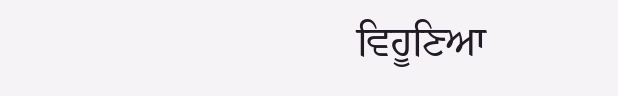ਵਿਹੂਣਿਆ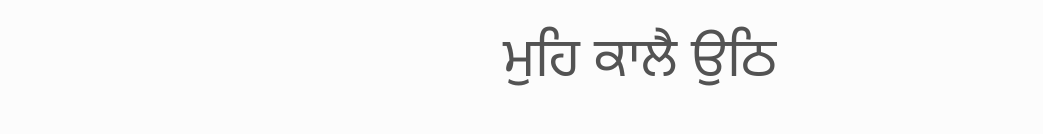ਮੁਹਿ ਕਾਲੈ ਉਠਿ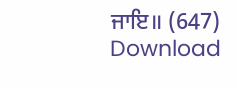ਜਾਇ॥ (647)
Download